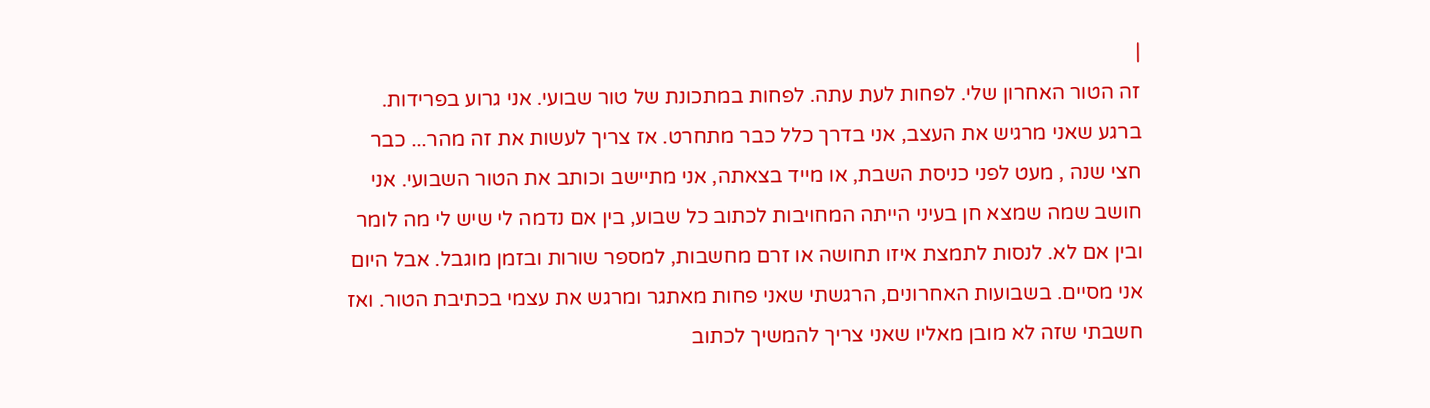|
זה הטור האחרון שלי. לפחות לעת עתה. לפחות במתכונת של טור שבועי. אני גרוע בפרידות. ברגע שאני מרגיש את העצב, אני בדרך כלל כבר מתחרט. אז צריך לעשות את זה מהר... כבר חצי שנה , מעט לפני כניסת השבת, או מייד בצאתה, אני מתיישב וכותב את הטור השבועי. אני חושב שמה שמצא חן בעיני הייתה המחויבות לכתוב כל שבוע, בין אם נדמה לי שיש לי מה לומר ובין אם לא. לנסות לתמצת איזו תחושה או זרם מחשבות, למספר שורות ובזמן מוגבל. אבל היום אני מסיים. בשבועות האחרונים, הרגשתי שאני פחות מאתגר ומרגש את עצמי בכתיבת הטור. ואז חשבתי שזה לא מובן מאליו שאני צריך להמשיך לכתוב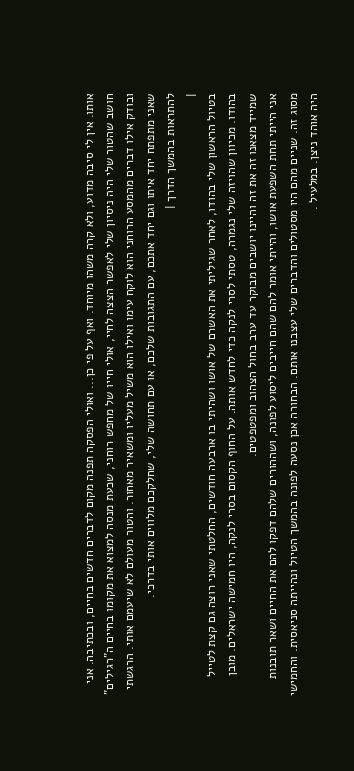אותו. אין לי סיבה מדוע, ולא קרה משהו מיוחד. ואף על פי כן... ואולי הפסקה תפנה מקום לדברים חדשים בחיים, ובכתיבה. אני חושב שהטור שלי היה ניסיון שלי לאפשר הצצה לחיי, אולי חייו של מחפש רוחני, שכעת מנסה למצוא את מקומו בחיים ה"רגילים" ובודק אילו דברים מהמסע הרוחני הוא לוקח עימו ואילו הוא משיל מעליו ומשאיר מאחור. והטור מעולם לא שיעמם אותי. הרגשתי שאני מתפתח יחד איתו וגם יחד אתכם, עם התגובות שלכם, או עם תחושה שלי, שחלקכם מלווים אותי בדרכי.
להתראות בהמשך הדרך |
|
בטיול הראשון שלי בהודו, לאחר שגיליתי את האשרם של אושו ושהיתי בו ארבעה חודשים, החלטתי שאני רוצה גם קצת לטייל בהודו. מכיוון שהויזה שלי נגמרה, טסתי לסרי לנקה כדי לחדש אותה. על החוף הקסום בסרי לנקה, היו חמישה ישראלים. מובן שמייד מצאנו זה את זה והיינו יושבים מבוקר עד ערב בחול הצהוב ומפטפטים.
אני הייתי תחת השפעת אושו, והייתי אומר להם שהם חייבים ליסוע לפונה, ושההורים שלהם דפקו להם את החיים ושאר תובנות מסוג זה. שניים מהם היו מסטולים והדברים שלי עצבנו אותם. הבחורה אכן נסעה לפונה בהמשך הטיול ונהייתה סניאסית. והחמישי היה אוהד ניצן. במלעיל .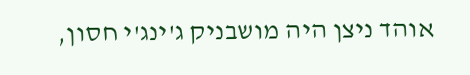אוהד ניצן היה מושבניק ג'ינג'י חסון,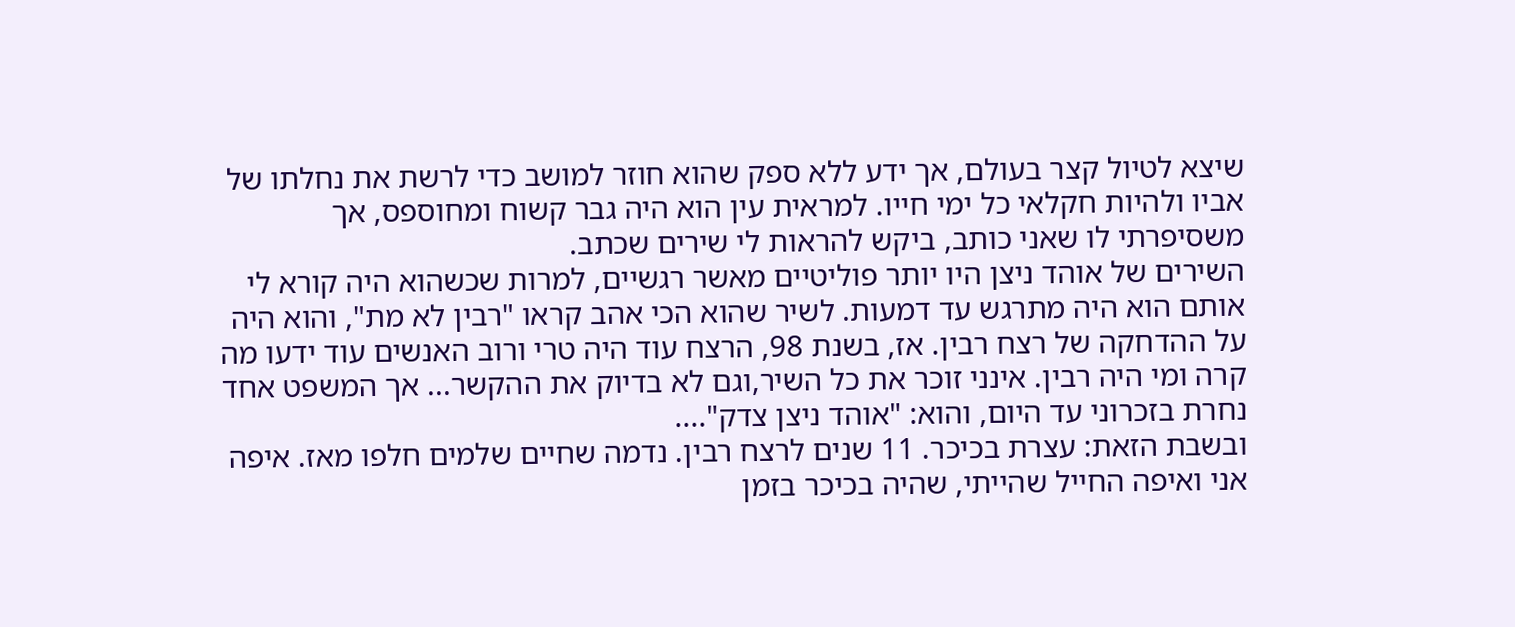שיצא לטיול קצר בעולם, אך ידע ללא ספק שהוא חוזר למושב כדי לרשת את נחלתו של אביו ולהיות חקלאי כל ימי חייו. למראית עין הוא היה גבר קשוח ומחוספס, אך משסיפרתי לו שאני כותב, ביקש להראות לי שירים שכתב.
השירים של אוהד ניצן היו יותר פוליטיים מאשר רגשיים, למרות שכשהוא היה קורא לי אותם הוא היה מתרגש עד דמעות. לשיר שהוא הכי אהב קראו "רבין לא מת", והוא היה על ההדחקה של רצח רבין. אז, בשנת 98, הרצח עוד היה טרי ורוב האנשים עוד ידעו מה קרה ומי היה רבין. אינני זוכר את כל השיר,וגם לא בדיוק את ההקשר... אך המשפט אחד נחרת בזכרוני עד היום, והוא: "אוהד ניצן צדק"....
ובשבת הזאת: עצרת בכיכר. 11 שנים לרצח רבין. נדמה שחיים שלמים חלפו מאז. איפה אני ואיפה החייל שהייתי, שהיה בכיכר בזמן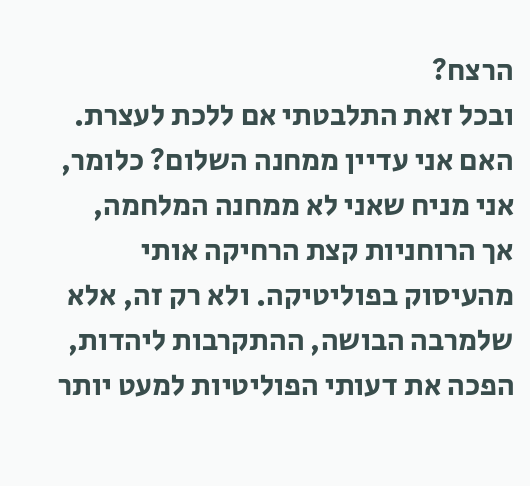הרצח?
ובכל זאת התלבטתי אם ללכת לעצרת. האם אני עדיין ממחנה השלום? כלומר, אני מניח שאני לא ממחנה המלחמה, אך הרוחניות קצת הרחיקה אותי מהעיסוק בפוליטיקה. ולא רק זה, אלא שלמרבה הבושה, ההתקרבות ליהדות, הפכה את דעותי הפוליטיות למעט יותר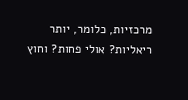מרכזיות, כלומר, יותר ריאליות? אולי פחות? וחוץ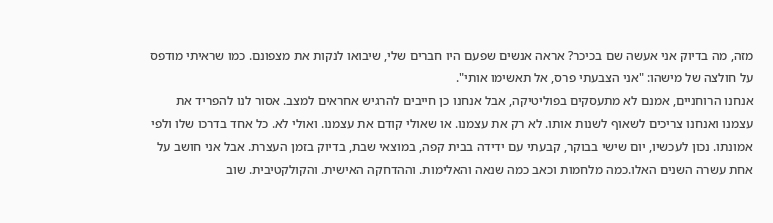מזה, מה בדיוק אני אעשה שם בכיכר? אראה אנשים שפעם היו חברים שלי, שיבואו לנקות את מצפונם. כמו שראיתי מודפס על חולצה של מישהו: "אני הצבעתי פרס, אל תאשימו אותי".
אנחנו הרוחניים, אמנם לא מתעסקים בפוליטיקה, אבל אנחנו כן חייבים להרגיש אחראים למצב. אסור לנו להפריד את עצמנו ואנחנו צריכים לשאוף לשנות אותו. לא רק את עצמנו. או שאולי קודם את עצמנו. ואולי לא. כל אחד בדרכו שלו ולפי אמונתו. נכון לעכשיו, יום שישי בבוקר, קבעתי עם ידידה בבית קפה, במוצאי שבת, בדיוק בזמן העצרת. אבל אני חושב על אחת עשרה השנים האלו.כמה מלחמות וכאב כמה שנאה והאלימות. וההדחקה האישית. והקולקטיבית. שוב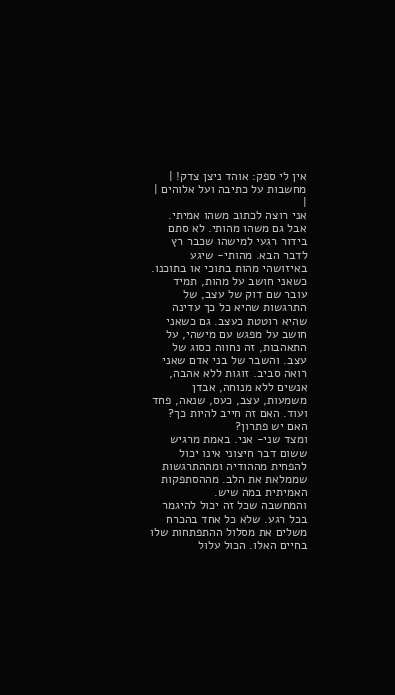אין לי ספק: אוהד ניצן צדק! |
מחשבות על כתיבה ועל אלוהים |
|
אני רוצה לכתוב משהו אמיתי. אבל גם משהו מהותי. לא סתם בידור רגעי למישהו שכבר רץ לדבר הבא. מהותי- שיגע באיזושהי מהות בתוכי או בתוכנו. כשאני חושב על מהות, תמיד עובר שם דוק של עצב, של התרגשות שהיא כל כך עדינה שהיא רוטטת כעצב. גם כשאני חושב על מפגש עם מישהי, על התאהבות, זה נחווה כסוג של עצב. והשבר של בני אדם שאני רואה סביב. זוגות ללא אהבה, אנשים ללא מנוחה, אבדן משמעות, עצב, כעס, שנאה, פחד ועוד. האם זה חייב להיות כך? האם יש פתרון?
ומצד שני- אני. באמת מרגיש ששום דבר חיצוני אינו יכול להפחית מההודיה ומההתרגשות שממלאת את הלב. מההסתפקות האמיתית במה שיש.
והמחשבה שכל זה יכול להיגמר בכל רגע. שלא כל אחד בהכרח משלים את מסלול ההתפתחות שלו בחיים האלו. הכול עלול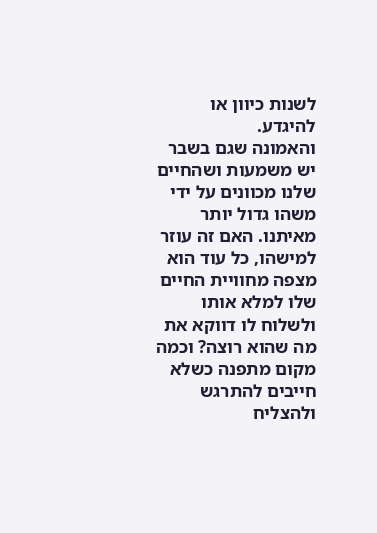לשנות כיוון או להיגדע.
והאמונה שגם בשבר יש משמעות ושהחיים שלנו מכוונים על ידי משהו גדול יותר מאיתנו. האם זה עוזר למישהו, כל עוד הוא מצפה מחוויית החיים שלו למלא אותו ולשלוח לו דווקא את מה שהוא רוצה? וכמה מקום מתפנה כשלא חייבים להתרגש ולהצליח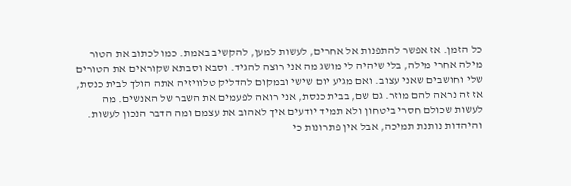כל הזמן. אז אפשר להתפנות אל אחרים, לעשות למען, להקשיב באמת. כמו לכתוב את הטור מילה אחרי מילה, בלי שיהיה לי מושג מה אני רוצה להגיד. וסבא וסבתא שקוראים את הטורים שלי וחושבים שאני עצוב. ואם מגיע יום שישי ובמקום להדליק טלוויזיה אתה הולך לבית כנסת, אז זה נראה להם מוזר. גם שם, בבית כנסת, אני רואה לפעמים את השבר של האנשים. מה לעשות שכולם חסרי ביטחון ולא תמיד יודעים איך לאהוב את עצמם ומה הדבר הנכון לעשות. והיהדות נותנת תמיכה, אבל אין פתרונות כי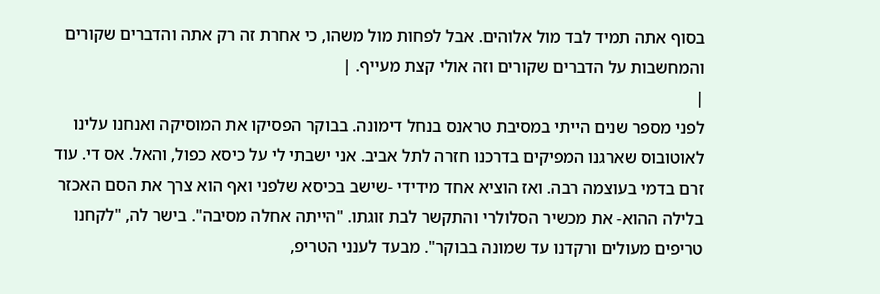בסוף אתה תמיד לבד מול אלוהים. אבל לפחות מול משהו, כי אחרת זה רק אתה והדברים שקורים והמחשבות על הדברים שקורים וזה אולי קצת מעייף. |
|
לפני מספר שנים הייתי במסיבת טראנס בנחל דימונה. בבוקר הפסיקו את המוסיקה ואנחנו עלינו לאוטובוס שארגנו המפיקים בדרכנו חזרה לתל אביב. אני ישבתי לי על כיסא כפול, והאל. אס די. עוד זרם בדמי בעוצמה רבה. ואז הוציא אחד מידידי -שישב בכיסא שלפני ואף הוא צרך את הסם האכזר בלילה ההוא- את מכשיר הסלולרי והתקשר לבת זוגתו. "הייתה אחלה מסיבה". בישר לה, "לקחנו טריפים מעולים ורקדנו עד שמונה בבוקר". מבעד לענני הטריפ,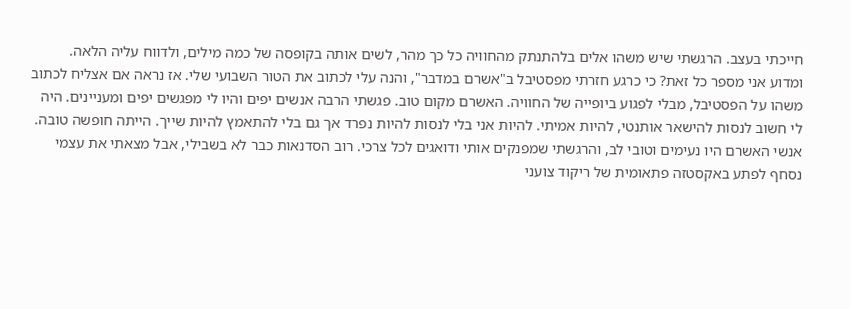חייכתי בעצב. הרגשתי שיש משהו אלים בלהתנתק מהחוויה כל כך מהר, לשים אותה בקופסה של כמה מילים, ולדווח עליה הלאה.
ומדוע אני מספר כל זאת? כי כרגע חזרתי מפסטיבל ב"אשרם במדבר", והנה עלי לכתוב את הטור השבועי שלי. אז נראה אם אצליח לכתוב משהו על הפסטיבל, מבלי לפגוע ביופייה של החוויה. האשרם מקום טוב. פגשתי הרבה אנשים יפים והיו לי מפגשים יפים ומעניינים. היה לי חשוב לנסות להישאר אותנטי, להיות אמיתי. להיות אני בלי לנסות להיות נפרד אך גם בלי להתאמץ להיות שייך. הייתה חופשה טובה. אנשי האשרם היו נעימים וטובי לב, והרגשתי שמפנקים אותי ודואגים לכל צרכי. רוב הסדנאות כבר לא בשבילי, אבל מצאתי את עצמי נסחף לפתע באקסטזה פתאומית של ריקוד צועני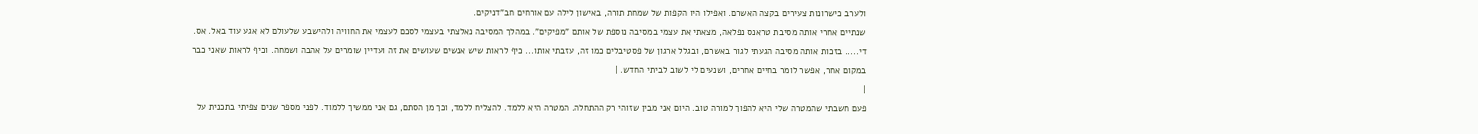ולערב כישרונות צעירים בקצה האשרם. ואפילו היו הקפות של שמחת תורה, באישון לילה עם אורחים חב"דניקים.
שנתיים אחרי אותה מסיבת טראנס נפלאה, מצאתי את עצמי במסיבה נוספת של אותם "מפיקים". במהלך המסיבה נאלצתי בעצמי לסכם לעצמי את החוויה ולהישבע שלעולם לא אגע עוד באל. אס. די..... בזכות אותה מסיבה הגעתי לגור באשרם, ובגלל ארגון של פסטיבלים כמו זה, עזבתי אותו... כיף לראות שיש אנשים שעושים את זה ועדיין שומרים על אהבה ושמחה. וכיף לראות שאני כבר במקום אחר, אפשר לומר בחיים אחרים, ושנעים לי לשוב לביתי החדש. |
|
פעם חשבתי שהמטרה שלי היא להפוך למורה טוב. היום אני מבין שזוהי רק ההתחלה. המטרה היא ללמד. להצליח ללמד, וכך מן הסתם, גם אני ממשיך ללמוד. לפני מספר שנים צפיתי בתכנית על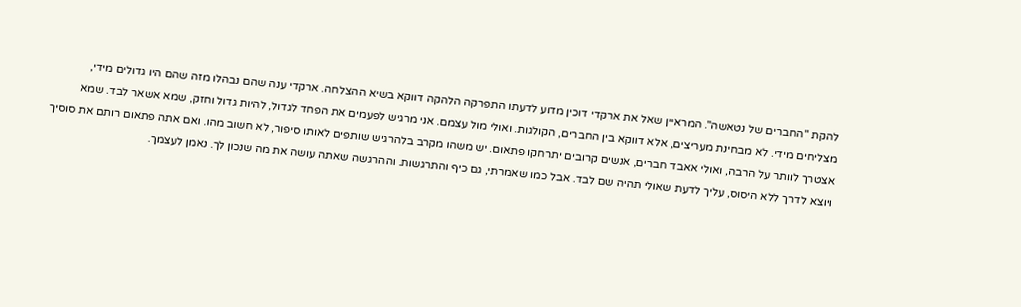להקת "החברים של נטאשה". המראיין שאל את ארקדי דוכין מדוע לדעתו התפרקה הלהקה דווקא בשיא ההצלחה. ארקדי ענה שהם נבהלו מזה שהם היו גדולים מידי, מצליחים מידי. לא מבחינת מעריצים, אלא דווקא בין החברים, הקולגות. ואולי מול עצמם. אני מרגיש לפעמים את הפחד לגדול, להיות גדול וחזק, שמא אשאר לבד. שמא אצטרך לוותר על הרבה, ואולי אאבד חברים, אנשים קרובים יתרחקו פתאום. יש משהו מקרב בלהרגיש שותפים לאותו סיפור, לא חשוב מהו. ואם אתה פתאום רותם את סוסיך ויוצא לדרך ללא היסוס, עליך לדעת שאולי תהיה שם לבד. אבל כמו שאמרתי, גם כיף והתרגשות. וההרגשה שאתה עושה את מה שנכון לך. נאמן לעצמך.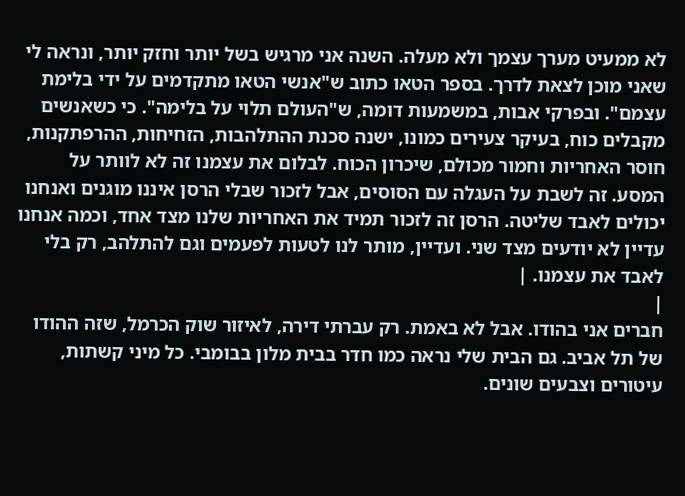לא ממעיט מערך עצמך ולא מעלה. השנה אני מרגיש בשל יותר וחזק יותר, ונראה לי שאני מוכן לצאת לדרך. בספר הטאו כתוב ש"אנשי הטאו מתקדמים על ידי בלימת עצמם". ובפרקי אבות, במשמעות דומה, ש"העולם תלוי על בלימה". כי כשאנשים מקבלים כוח, בעיקר צעירים כמונו, ישנה סכנת ההתלהבות, הזחיחות, ההרפתקנות, חוסר האחריות וחמור מכולם, שיכרון הכוח. לבלום את עצמנו זה לא לוותר על המסע. זה לשבת על העגלה עם הסוסים, אבל לזכור שבלי הרסן איננו מוגנים ואנחנו יכולים לאבד שליטה. הרסן זה לזכור תמיד את האחריות שלנו מצד אחד, וכמה אנחנו עדיין לא יודעים מצד שני. ועדיין, מותר לנו לטעות לפעמים וגם להתלהב, רק בלי לאבד את עצמנו. |
|
חברים אני בהודו. אבל לא באמת. רק עברתי דירה, לאיזור שוק הכרמל, שזה ההודו של תל אביב. גם הבית שלי נראה כמו חדר בבית מלון בבומבי. כל מיני קשתות, עיטורים וצבעים שונים.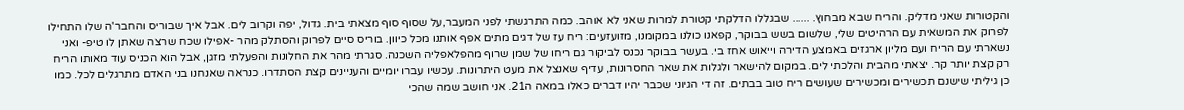והקטורות שאני מדליק. והריח שבא מבחוץ. ...... שבגללו הדלקתי קטורת למרות שאני לא אוהב. כמה התרגשתי לפני המעבר,על שסוף סוף מצאתי בית. גדול, יפה וקרוב לים. אבל איך שבוריס והחבר'ה שלו התחילו לפרוק את המשאית עם הרהיטים שלי, שלשום בשש בבוקר, קפאנו כולנו במקומנו, מזועזעים: ריח עז של דגים מתים אפף אותנו מכל כיוון. בוריס סיים לפרוק והסתלק מהר -אפילו שכח שרצה שאתן לו טיפ- ואני נשארתי עם הריח ועם מליון ארגזים באמצע הדירה וייאוש אחז בי. בעשר בבוקר נכנס לביקור גם ריחו של שמן שרוף מהפלאפליה השכנה. סגרתי מהר את החלונות והפעלתי מזגן, אבל הוא הכניס עוד מאותו הריח רק קצת יותר קר. יצאתי מהבית והלכתי לים. במקום להישאר ולגלות את שאר החסרונות, עדיף שאנצל את מעט היתרונות. עכשיו עברו יומיים והעניינים קצת הסתדרו. כנראה שאנחנו בני האדם מתרגלים לכל. כמו כן גיליתי שישנם תכשירים ומכשירים שעושים ריח טוב בבתים. זה די הגיוני שכבר יהיו דברים כאלו במאה ה21. אני חושב שמה שהכי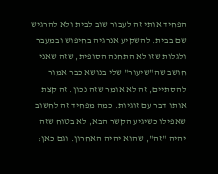הפחיד אותי זה לעבור שוב לבית ולא להרגיש שם בבית. להשקיע אנרגיה בחיפוש ובמעבר ולגלות שזו לא התחנה הסופית, שזה שאני חושב שה"שיעור" שלי בנושא כבר אמור להסתיים, זה לא אומר שזה נכון. זה קצת אותו דבר עם זוגיות. כמה מפחיד זה לחשוב שאפילו כשיגיע הקשר הבא, לא בטוח שזה יהיה "זה", שהוא יהיה האחרון. וגם כאן: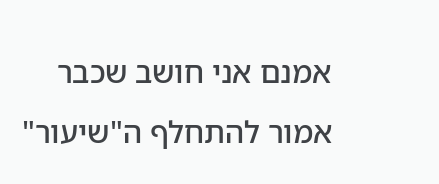אמנם אני חושב שכבר אמור להתחלף ה"שיעור"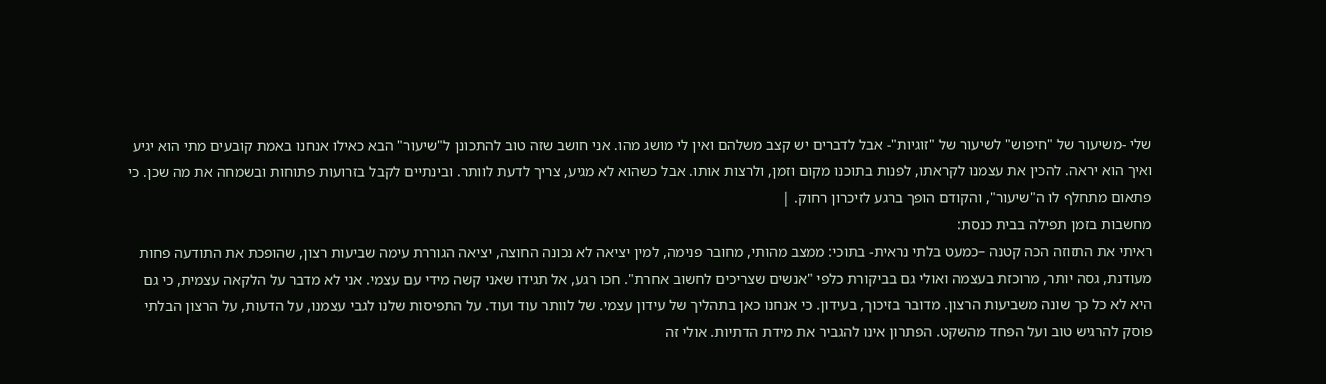שלי -משיעור של "חיפוש" לשיעור של "זוגיות"- אבל לדברים יש קצב משלהם ואין לי מושג מהו. אני חושב שזה טוב להתכונן ל"שיעור" הבא כאילו אנחנו באמת קובעים מתי הוא יגיע ואיך הוא יראה. להכין את עצמנו לקראתו, לפנות בתוכנו מקום וזמן, ולרצות אותו. אבל כשהוא לא מגיע, צריך לדעת לוותר. ובינתיים לקבל בזרועות פתוחות ובשמחה את מה שכן. כי פתאום מתחלף לו ה"שיעור", והקודם הופך ברגע לזיכרון רחוק. |
מחשבות בזמן תפילה בבית כנסת:
ראיתי את התזוזה הכה קטנה –כמעט בלתי נראית- בתוכי: ממצב מהותי, מחובר פנימה, למין יציאה לא נכונה החוצה, יציאה הגוררת עימה שביעות רצון, שהופכת את התודעה פחות מעודנת, גסה יותר, מרוכזת בעצמה ואולי גם בביקורת כלפי "אנשים שצריכים לחשוב אחרת". חכו רגע, אל תגידו שאני קשה מידי עם עצמי. אני לא מדבר על הלקאה עצמית, כי גם היא לא כל כך שונה משביעות הרצון. מדובר בזיכוך, בעידון. כי אנחנו כאן בתהליך של עידון עצמי. של לוותר עוד ועוד. על התפיסות שלנו לגבי עצמנו, על הדעות, על הרצון הבלתי פוסק להרגיש טוב ועל הפחד מהשקט. הפתרון אינו להגביר את מידת הדתיות. אולי זה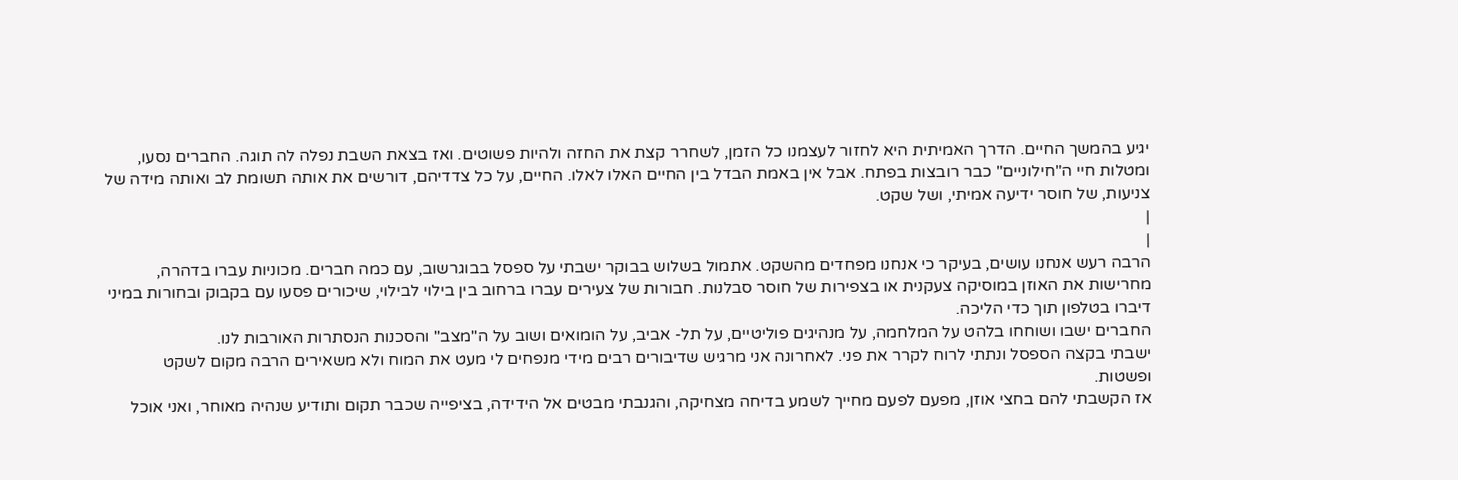יגיע בהמשך החיים. הדרך האמיתית היא לחזור לעצמנו כל הזמן, לשחרר קצת את החזה ולהיות פשוטים. ואז בצאת השבת נפלה לה תוגה. החברים נסעו, ומטלות חיי ה"חילוניים" כבר רובצות בפתח. אבל אין באמת הבדל בין החיים האלו לאלו. החיים, על כל צדדיהם, דורשים את אותה תשומת לב ואותה מידה של צניעות, של חוסר ידיעה אמיתי, ושל שקט.
|
|
הרבה רעש אנחנו עושים, בעיקר כי אנחנו מפחדים מהשקט. אתמול בשלוש בבוקר ישבתי על ספסל בבוגרשוב, עם כמה חברים. מכוניות עברו בדהרה, מחרישות את האוזן במוסיקה צעקנית או בצפירות של חוסר סבלנות. חבורות של צעירים עברו ברחוב בין בילוי לבילוי, שיכורים פסעו עם בקבוק ובחורות במיני דיברו בטלפון תוך כדי הליכה.
החברים ישבו ושוחחו בלהט על המלחמה, על מנהיגים פוליטיים, על תל- אביב, על הומואים ושוב על ה"מצב" והסכנות הנסתרות האורבות לנו.
ישבתי בקצה הספסל ונתתי לרוח לקרר את פני. לאחרונה אני מרגיש שדיבורים רבים מידי מנפחים לי מעט את המוח ולא משאירים הרבה מקום לשקט ופשטות.
אז הקשבתי להם בחצי אוזן, מפעם לפעם מחייך לשמע בדיחה מצחיקה, והגנבתי מבטים אל הידידה, בציפייה שכבר תקום ותודיע שנהיה מאוחר, ואני אוכל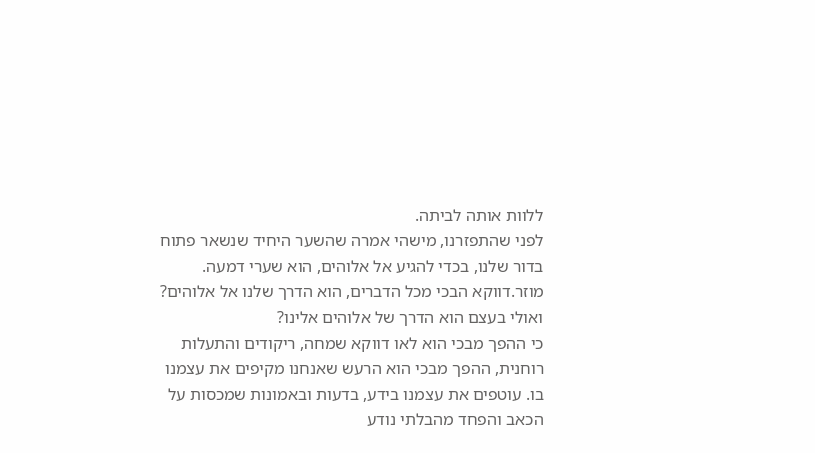ללוות אותה לביתה.
לפני שהתפזרנו, מישהי אמרה שהשער היחיד שנשאר פתוח בדור שלנו, בכדי להגיע אל אלוהים, הוא שערי דמעה. מוזר.דווקא הבכי מכל הדברים, הוא הדרך שלנו אל אלוהים? ואולי בעצם הוא הדרך של אלוהים אלינו?
כי ההפך מבכי הוא לאו דווקא שמחה, ריקודים והתעלות רוחנית, ההפך מבכי הוא הרעש שאנחנו מקיפים את עצמנו בו. עוטפים את עצמנו בידע, בדעות ובאמונות שמכסות על הכאב והפחד מהבלתי נודע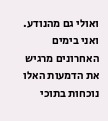ואולי גם מהנודע.
ואני בימים האחרונים מרגיש את הדמעות האלו נוכחות בתוכי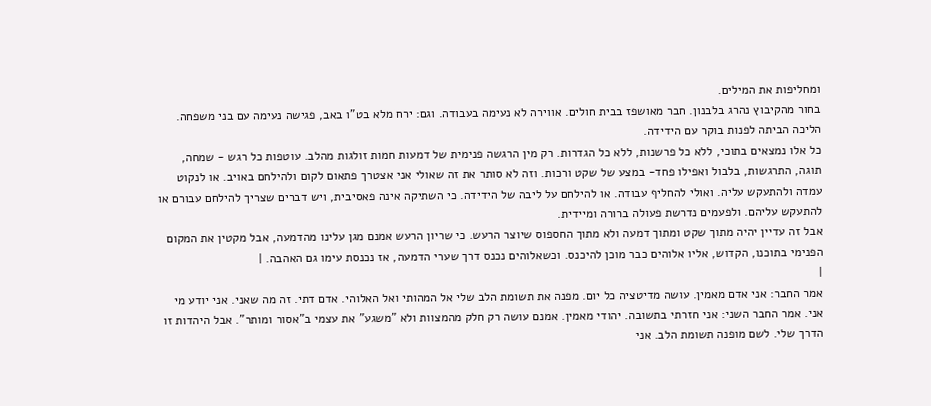ומחליפות את המילים.
בחור מהקיבוץ נהרג בלבנון. חבר מאושפז בבית חולים. אווירה לא נעימה בעבודה. וגם: ירח מלא בט"ו באב, פגישה נעימה עם בני משפחה. הליכה הביתה לפנות בוקר עם הידידה.
כל אלו נמצאים בתוכי, ללא כל פרשנות, ללא כל הגדרות. רק מין הרגשה פנימית של דמעות חמות זולגות מהלב. עוטפות כל רגש - שמחה, תוגה, התרגשות, בלבול ואפילו פחד- במצע של שקט ורכות. וזה לא סותר את זה שאולי אני אצטרך פתאום לקום ולהילחם באויב. או לנקוט עמדה ולהתעקש עליה. ואולי להחליף עבודה. או להילחם על ליבה של הידידה. כי השתיקה אינה פאסיבית, ויש דברים שצריך להילחם עבורם או להתעקש עליהם. ולפעמים נדרשת פעולה ברורה ומיידית.
אבל זה עדיין יהיה מתוך שקט ומתוך דמעה ולא מתוך החספוס שיוצר הרעש. כי שריון הרעש אמנם מגן עלינו מהדמעה, אבל מקטין את המקום הפנימי בתוכנו, הקדוש, אליו אלוהים כבר מוכן להיכנס. וכשאלוהים נכנס דרך שערי הדמעה, אז נכנסת עימו גם האהבה. |
|
אמר החבר: אני אדם מאמין. עושה מדיטציה כל יום. מפנה את תשומת הלב שלי אל המהותי ואל האלוהי. אדם דתי. זה מה שאני. אני יודע מי אני. אמר החבר השני: אני חזרתי בתשובה. יהודי מאמין. אמנם עושה רק חלק מהמצוות ולא "משגע" את עצמי ב"אסור ומותר". אבל היהדות זו הדרך שלי. לשם מופנה תשומת הלב. אני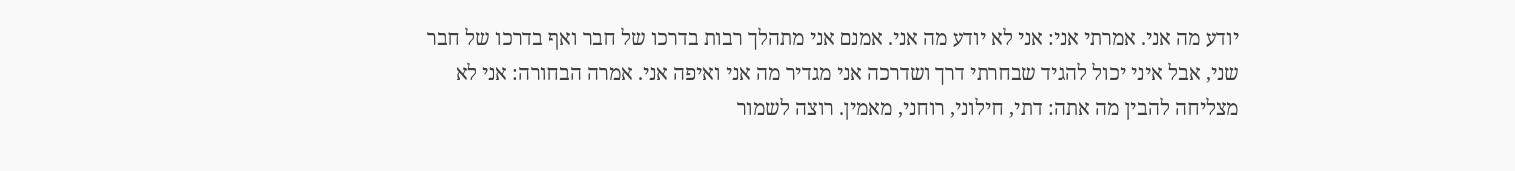יודע מה אני. אמרתי אני: אני לא יודע מה אני. אמנם אני מתהלך רבות בדרכו של חבר ואף בדרכו של חבר שני, אבל איני יכול להגיד שבחרתי דרך ושדרכה אני מגדיר מה אני ואיפה אני. אמרה הבחורה: אני לא מצליחה להבין מה אתה: דתי, חילוני, רוחני, מאמין. רוצה לשמור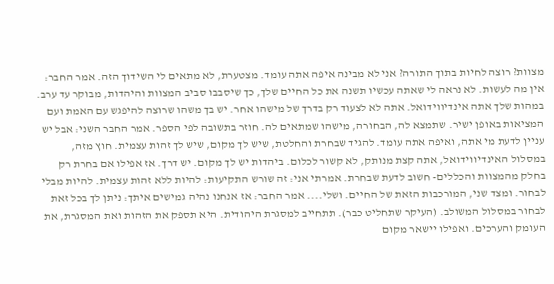מצוות? רוצה לחיות בתוך התורה? אני לא מבינה איפה אתה עומד. מצטערת, לא מתאים לי השידוך הזה. אמר החבר: אין מה לעשות. לא נראה לי שאתה עכשיו תשנה את כל החיים שלך, כך שיסבבו סביב המצוות והיהדות, מבוקר עד ערב. במהות שלך אתה אינדיווידואל. אתה לא לצעוד רק בדרך של מישהו אחר. יש בך משהו שרוצה להיפגש עם האמת ועם המציאות באופן ישיר. שתמצא לה, הבחורה, מישהו שמתאים לה. חוזר בתשובה לפי הספר. אמר החבר השני: אבל יש עניין לדעת מי אתה, ואיפה אתה עומד. להגיד שבחרת והחלטת, שיש לך מקום, שיש לך זהות עצמית. חוץ מזה, במסלול האינדיווידואל, אתה קצת מנותק, לא קשור לכלום. ביהדות יש לך מקום. יש דרך. אז אפילו אם בחרת רק בחלק מהמצוות והכללים- חשוב לדעת שבחרת. אמרתי אני: זה שורש התקיעות: להיות ללא זהות עצמית. להיות מבלי לבחור. ומצד שני, המורכבות הזאת של החיים. ושלי.... אמר החבר: אז אנחנו נהיה גמישים איתך: ניתן לך בכל זאת לבחור במסלול המשולב. (העיקר שתחליט כבר). תתחייב למסגרת היהודית. היא תספק את הזהות ואת המסגרת, את העומק והערכים. ואפילו יישאר מקום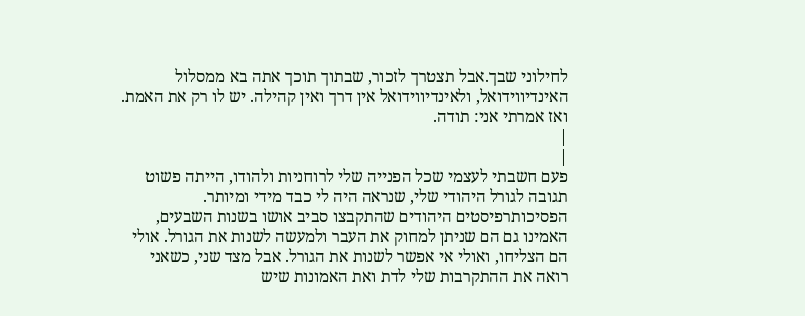לחילוני שבך.אבל תצטרך לזכור, שבתוך תוכך אתה בא ממסלול האינדיווידואל, ולאינדיווידואל אין דרך ואין קהילה. יש לו רק את האמת. ואז אמרתי אני: תודה.
|
|
פעם חשבתי לעצמי שכל הפנייה שלי לרוחניות ולהודו, הייתה פשוט תגובה לגורל היהודי שלי, שנראה היה לי כבד מידי ומיותר. הפסיכותרפיסטים היהודים שהתקבצו סביב אושו בשנות השבעים, האמינו גם הם שניתן למחוק את העבר ולמעשה לשנות את הגורל. אולי הם הצליחו, ואולי אי אפשר לשנות את הגורל. אבל מצד שני, כשאני רואה את ההתקרבות שלי לדת ואת האמונות שיש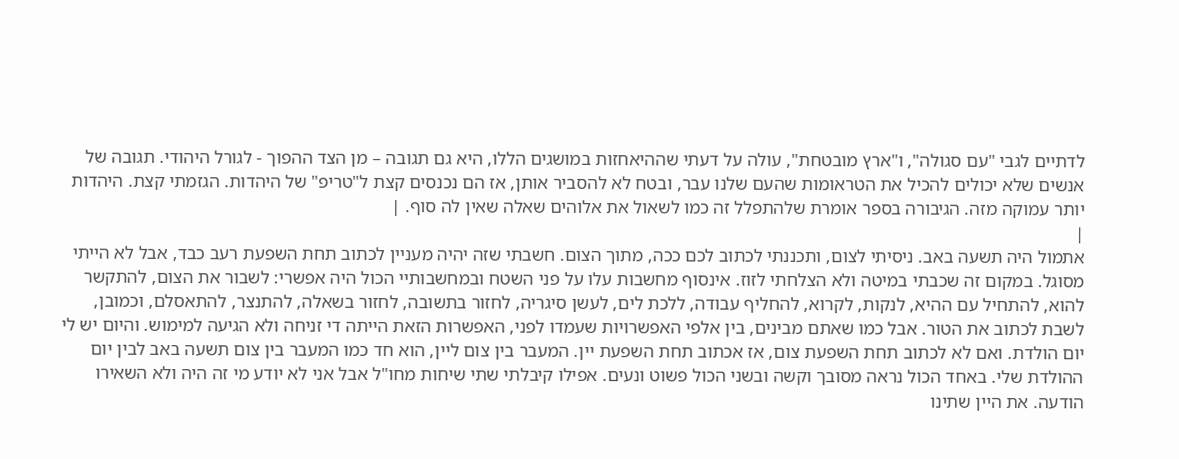לדתיים לגבי "עם סגולה", ו"ארץ מובטחת", עולה על דעתי שההיאחזות במושגים הללו, היא גם תגובה – מן הצד ההפוך - לגורל היהודי. תגובה של אנשים שלא יכולים להכיל את הטראומות שהעם שלנו עבר, ובטח לא להסביר אותן, אז הם נכנסים קצת ל"טריפ" של היהדות. הגזמתי קצת. היהדות יותר עמוקה מזה. הגיבורה בספר אומרת שלהתפלל זה כמו לשאול את אלוהים שאלה שאין לה סוף. |
|
אתמול היה תשעה באב. ניסיתי לצום, ותכננתי לכתוב לכם ככה, מתוך הצום. חשבתי שזה יהיה מעניין לכתוב תחת השפעת רעב כבד, אבל לא הייתי מסוגל. במקום זה שכבתי במיטה ולא הצלחתי לזוז. אינסוף מחשבות עלו על פני השטח ובמחשבותיי הכול היה אפשרי: לשבור את הצום, להתקשר להוא, להתחיל עם ההיא, לנקות, לקרוא, להחליף עבודה, ללכת לים, לעשן סיגריה, לחזור בתשובה, לחזור בשאלה, להתנצר, להתאסלם, וכמובן, לשבת לכתוב את הטור. אבל כמו שאתם מבינים, בין אלפי האפשרויות שעמדו לפני, האפשרות הזאת הייתה די זניחה ולא הגיעה למימוש. והיום יש לי יום הולדת. ואם לא לכתוב תחת השפעת צום, אז אכתוב תחת השפעת יין. המעבר בין צום ליין, הוא חד כמו המעבר בין צום תשעה באב לבין יום ההולדת שלי. באחד הכול נראה מסובך וקשה ובשני הכול פשוט ונעים. אפילו קיבלתי שתי שיחות מחו"ל אבל אני לא יודע מי זה היה ולא השאירו הודעה. את היין שתינו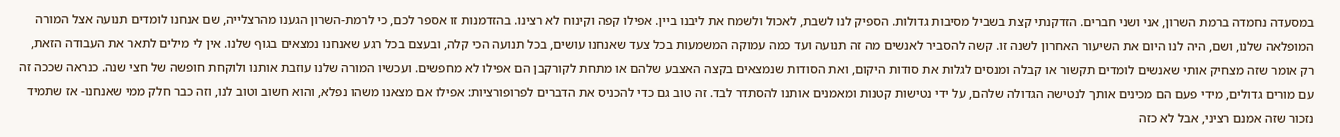במסעדה נחמדה ברמת השרון, אני ושני חברים. הזדקנתי קצת בשביל מסיבות גדולות. הספיק לנו לשבת, לאכול ולשמח את ליבנו ביין. אפילו קפה וקינוח לא רצינו. בהזדמנות זו אספר לכם, כי לרמת-השרון הגענו מהרצלייה, שם אנחנו לומדים תנועה אצל המורה המופלאה שלנו, ושם, היה לנו היום את השיעור האחרון לשנה זו. קשה להסביר לאנשים מה זה תנועה ועד כמה עמוקה המשמעות בכל צעד שאנחנו עושים, בכל תנועה הכי קלה, ובעצם בכל רגע שאנחנו נמצאים בגוף שלנו. אין לי מילים לתאר את העבודה הזאת, רק אומר שזה מצחיק אותי שאנשים לומדים תקשור או קבלה ומנסים לגלות את סודות היקום, ואת הסודות שנמצאים בקצה האצבע שלהם או מתחת לקורקבן הם אפילו לא מחפשים. ועכשיו המורה שלנו עוזבת אותנו ולוקחת חופשה של חצי שנה. כנראה שככה זה עם מורים גדולים, מידי פעם הם מכינים אותך לנטישה הגדולה שלהם, על ידי נטישות קטנות ומאמנים אותנו להסתדר לבד. זה טוב גם כדי להכניס את הדברים לפרופורציות: אפילו אם מצאנו משהו נפלא, והוא חשוב וטוב לנו, וזה כבר חלק ממי שאנחנו- אז שתמיד נזכור שזה אמנם רציני, אבל לא כזה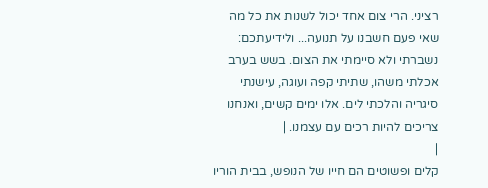רציני. הרי צום אחד יכול לשנות את כל מה שאי פעם חשבנו על תנועה... ולידיעתכם: נשברתי ולא סיימתי את הצום. בשש בערב אכלתי משהו, שתיתי קפה ועוגה, עישנתי סיגריה והלכתי לים. אלו ימים קשים, ואנחנו צריכים להיות רכים עם עצמנו. |
|
קלים ופשוטים הם חייו של הנופש, בבית הוריו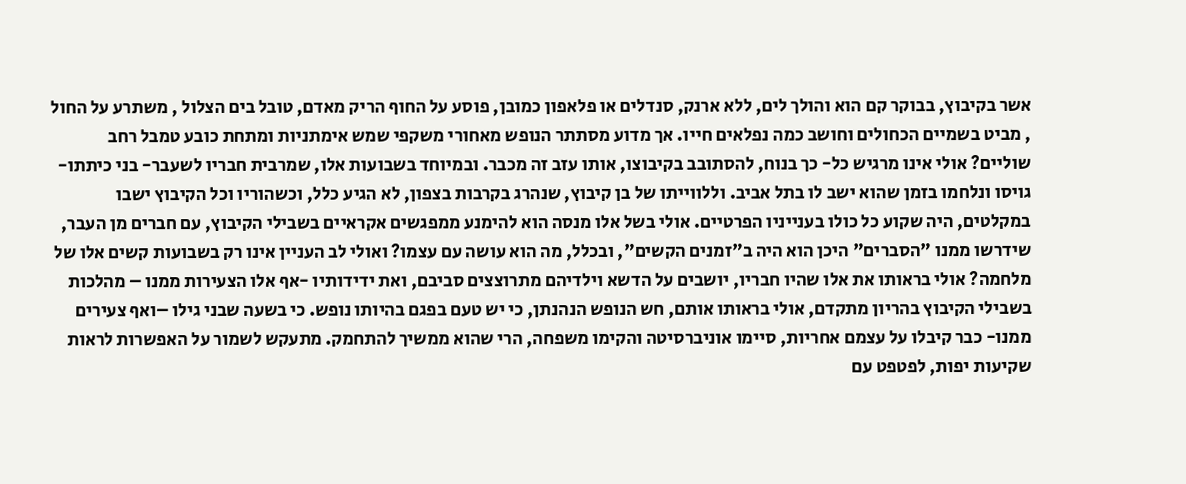אשר בקיבוץ, בבוקר קם הוא והולך לים, ללא ארנק, סנדלים או פלאפון כמובן, פוסע על החוף הריק מאדם, טובל בים הצלול , משתרע על החול , מביט בשמיים הכחולים וחושב כמה נפלאים חייו. אך מדוע מסתתר הנופש מאחורי משקפי שמש אימתניות ומתחת כובע טמבל רחב שוליים? אולי אינו מרגיש כל- כך בנוח, להסתובב בקיבוצו, אותו עזב זה מכבר. ובמיוחד בשבועות אלו, שמרבית חבריו לשעבר- בני כיתתו- גויסו ונלחמו בזמן שהוא ישב לו בתל אביב. וללווייתו של בן קיבוץ, שנהרג בקרבות בצפון, לא הגיע כלל, וכשהוריו וכל הקיבוץ ישבו במקלטים, היה שקוע כל כולו בענייניו הפרטיים. אולי בשל אלו מנסה הוא להימנע ממפגשים אקראיים בשבילי הקיבוץ, עם חברים מן העבר, שידרשו ממנו "הסברים" היכן הוא היה ב"זמנים הקשים", ובכלל, מה הוא עושה עם עצמו? ואולי לב העניין אינו רק בשבועות קשים אלו של מלחמה? אולי בראותו את אלו שהיו חבריו, יושבים על הדשא וילדיהם מתרוצצים סביבם, ואת ידידותיו -אף אלו הצעירות ממנו – מהלכות בשבילי הקיבוץ בהריון מתקדם, אולי בראותו אותם, חש הנופש הנהנתן, כי יש טעם בפגם בהיותו נופש. כי בשעה שבני גילו –ואף צעירים ממנו- כבר קיבלו על עצמם אחריות, סיימו אוניברסיטה והקימו משפחה, הרי שהוא ממשיך להתחמק. מתעקש לשמור על האפשרות לראות שקיעות יפות, לפטפט עם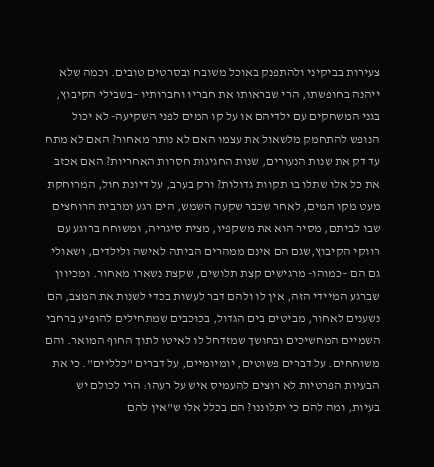צעירות בביקיני ולהתפנק באוכל משובח ובסרטים טובים. וכמה שלא ייהנה בחופשתו, הרי שבראותו את חבריו וחברותיו –בשבילי הקיבוץ, בגני המשחקים עם ילדיהם או על קו המים לפני השקיעה- לא יכול הנופש להתחמק מלשאול את עצמו האם לא נותר מאחור? האם לא מתח עד דק את שנות הנעורים, שנות החגיגות חסרות האחריות? האם אכזב את כל אלו שתלו בו תקוות גדולות? ורק בערב, על דיונת חול, המרוחקת מעט מקו המים, לאחר שכבר שקעה השמש, הים רגע ומרבית הרוחצים שבו לביתם, מסיר הוא את משקפיו, מצית סיגריה, ומשוחח ברוגע עם רווקי הקיבוץ,שגם הם אינם ממהרים הביתה לאישה ולילדים, ושאולי גם הם –כמוהו- מרגישים קצת תלושים, שקצת נשארו מאחור. ומכיוון שברגע המיידי הזה, אין לו ולהם דבר לעשות בכדי לשנות את המצב, הם נשענים לאחור, מביטים בים הגדול, בכוכבים שמתחילים להופיע ברחבי השמיים המחשיכים ובחושך שמזדחל לו לאיטו לתוך החוף המואר. והם משוחחים. על דברים פשוטים, יומיומיים, על דברים "כלליים". כי את הבעיות הפרטיות לא רוצים להעמיס איש על רעהו: הרי לכולם יש בעיות, ומה להם כי יתלוננו? הם בכלל אלו ש"אין להם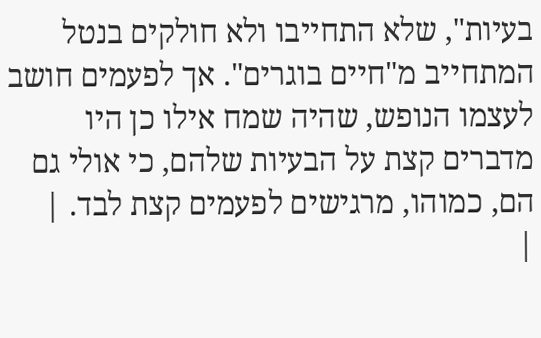בעיות", שלא התחייבו ולא חולקים בנטל המתחייב מ"חיים בוגרים". אך לפעמים חושב לעצמו הנופש, שהיה שמח אילו כן היו מדברים קצת על הבעיות שלהם, כי אולי גם הם, כמוהו, מרגישים לפעמים קצת לבד. |
|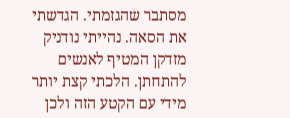מסתבר שהגזמתי. הגדשתי את הסאה. נהייתי נודניק מזדקן המטיף לאנשים להתחתן. הלכתי קצת יותר מידי עם הקטע הזה ולכן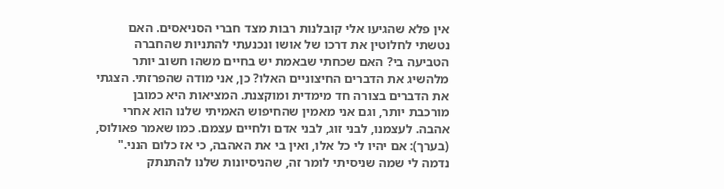אין פלא שהגיעו אלי קובלנות רבות מצד חברי הסניאסים. האם נטשתי לחלוטין את דרכו של אושו ונכנעתי להתניות שהחברה הטביעה בי? האם שכחתי שבאמת יש בחיים משהו חשוב יותר מלהשיג את הדברים החיצוניים האלו? כן, אני מודה שהפרזתי. הצגתי את הדברים בצורה חד מימדית ומוקצנת. המציאות היא כמובן מורכבת יותר, וגם אני מאמין שהחיפוש האמיתי שלנו הוא אחרי אהבה. לעצמנו, לבני זוג, לבני אדם ולחיים עצמם. כמו שאמר פאולוס, (בערך): אם יהיו לי כל אלו, ואין בי את האהבה, כי אז כלום הנני." נדמה לי שמה שניסיתי לומר זה, שהניסיונות שלנו להתנתק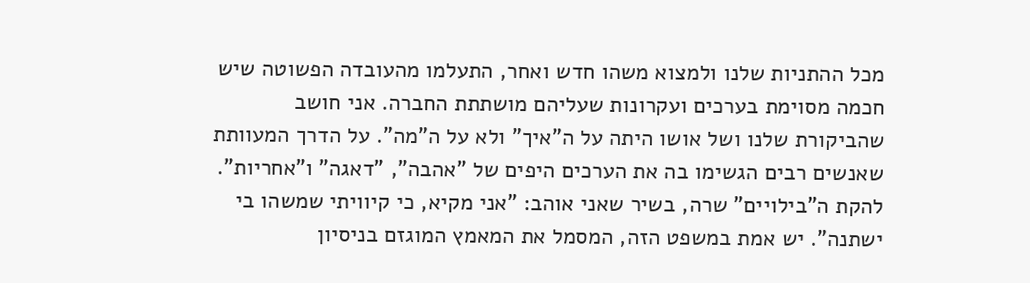מכל ההתניות שלנו ולמצוא משהו חדש ואחר, התעלמו מהעובדה הפשוטה שיש חכמה מסוימת בערכים ועקרונות שעליהם מושתתת החברה. אני חושב שהביקורת שלנו ושל אושו היתה על ה"איך" ולא על ה"מה". על הדרך המעוותת שאנשים רבים הגשימו בה את הערכים היפים של "אהבה", "דאגה" ו"אחריות". להקת ה"בילויים" שרה, בשיר שאני אוהב: "אני מקיא, כי קיוויתי שמשהו בי ישתנה". יש אמת במשפט הזה, המסמל את המאמץ המוגזם בניסיון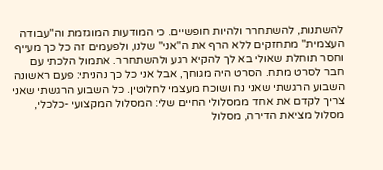להשתנות, להשתחרר ולהיות חופשיים. כי המודעות המוגזמת וה"עבודה העצמית" מתחזקים ללא הרף את ה"אני" שלנו, ולפעמים זה כל כך מעייף וחסר תוחלת שאולי בא לך להקיא רגע ולהשתחרר. אתמול הלכתי עם חבר לסרט מתח. הסרט היה מגוחך, אבל אני כל כך נהניתי: פעם ראשונה השבוע הרגשתי שאני נח ושוכח מעצמי לחלוטין. כל השבוע הרגשתי שאני צריך לקדם את אחד ממסלולי החיים שלי: המסלול המקצועי -כלכלי, מסלול מציאת הדירה, מסלול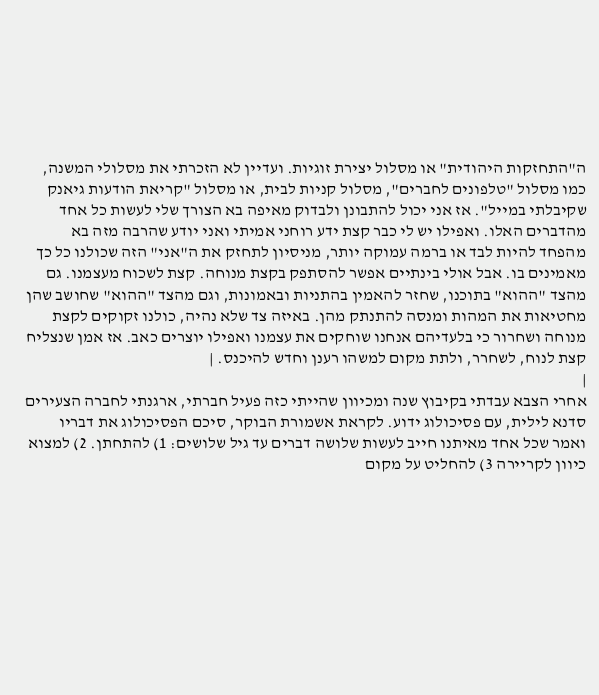ה"התחזקות היהודית" או מסלול יצירת זוגיות. ועדיין לא הזכרתי את מסלולי המשנה, כמו מסלול "טלפונים לחברים", מסלול קניות לבית, או מסלול "קריאת הודעות גיאנק שקיבלתי במייל". אז אני יכול להתבונן ולבדוק מאיפה בא הצורך שלי לעשות כל אחד מהדברים האלו. ואפילו יש לי כבר קצת ידע רוחני אמיתי ואני יודע שהרבה מזה בא מהפחד להיות לבד או ברמה עמוקה יותר, מניסיון לתחזק את ה"אני" הזה שכולנו כל כך מאמינים בו. אבל אולי בינתיים אפשר להסתפק בקצת מנוחה. קצת לשכוח מעצמנו. גם מהצד "ההוא" בתוכנו, שחזר להאמין בהתניות ובאמונות, וגם מהצד "ההוא" שחושב שהן מחטיאות את המהות ומנסה להתנתק מהן. באיזה צד שלא נהיה, כולנו זקוקים לקצת מנוחה ושחרור כי בלעדיהם אנחנו שוחקים את עצמנו ואפילו יוצרים כאב. אז אמן שנצליח קצת לנוח, לשחרר, ולתת מקום למשהו רענן וחדש להיכנס. |
|
אחרי הצבא עבדתי בקיבוץ שנה ומכיוון שהייתי כזה פעיל חברתי, ארגנתי לחברה הצעירים סדנא לילית, עם פסיכולוג ידוע. לקראת אשמורת הבוקר, סיכם הפסיכולוג את דבריו ואמר שכל אחד מאיתנו חייב לעשות שלושה דברים עד גיל שלושים: 1) להתחתן. 2) למצוא כיוון לקריירה 3) להחליט על מקום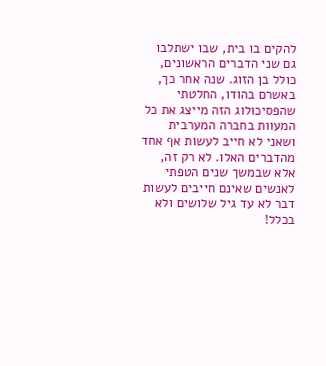להקים בו בית, שבו ישתלבו גם שני הדברים הראשונים, כולל בן הזוג. שנה אחר כך, באשרם בהודו, החלטתי שהפסיכולוג הזה מייצג את כל המעוות בחברה המערבית ושאני לא חייב לעשות אף אחד מהדברים האלו. לא רק זה, אלא שבמשך שנים הטפתי לאנשים שאינם חייבים לעשות דבר לא עד גיל שלושים ולא בכלל!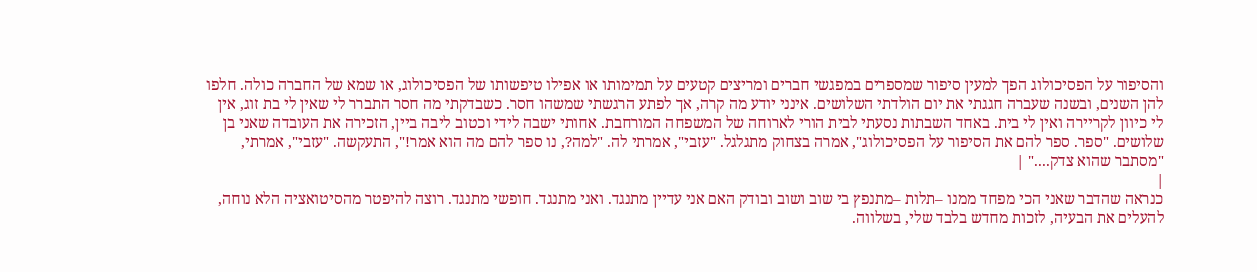והסיפור על הפסיכולוג הפך למעין סיפור שמספרים במפגשי חברים ומריצים קטעים על תמימותו או אפילו טיפשותו של הפסיכולוג, או שמא של החברה כולה. חלפו להן השנים, ובשנה שעברה חגגתי את יום הולדתי השלושים. אינני יודע מה קרה, אך לפתע הרגשתי שמשהו חסר. כשבדקתי מה חסר התברר לי שאין לי בת זוג, אין לי כיוון לקריירה ואין לי בית. באחד השבתות נסעתי לבית הורי לארוחה של המשפחה המורחבת. אחותי ישבה לידי וכטוב ליבה ביין, הזכירה את העובדה שאני בן שלושים. "ספר. ספר להם את הסיפור על הפסיכולוג", אמרה בצחוק מתגלגל. "עזבי", אמרתי לה. "למה?, נו ספר להם מה הוא אמר!", התעקשה. "עזבי", אמרתי, "מסתבר שהוא צדק...." |
|
כנראה שהדבר שאני הכי מפחד ממנו –תלות –מתנפץ בי שוב ושוב ובודק האם אני עדיין מתנגד. ואני מתנגד. חופשי מתנגד. רוצה להיפטר מהסיטואציה הלא נוחה, להעלים את הבעיה, לזכות מחדש בלבד שלי, בשלווה.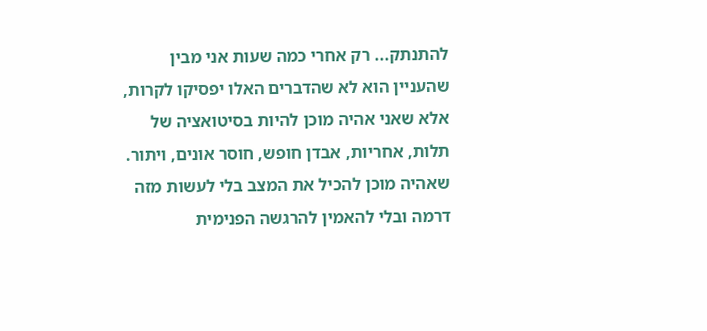להתנתק... רק אחרי כמה שעות אני מבין שהעניין הוא לא שהדברים האלו יפסיקו לקרות, אלא שאני אהיה מוכן להיות בסיטואציה של תלות, אחריות, אבדן חופש, חוסר אונים, ויתור. שאהיה מוכן להכיל את המצב בלי לעשות מזה דרמה ובלי להאמין להרגשה הפנימית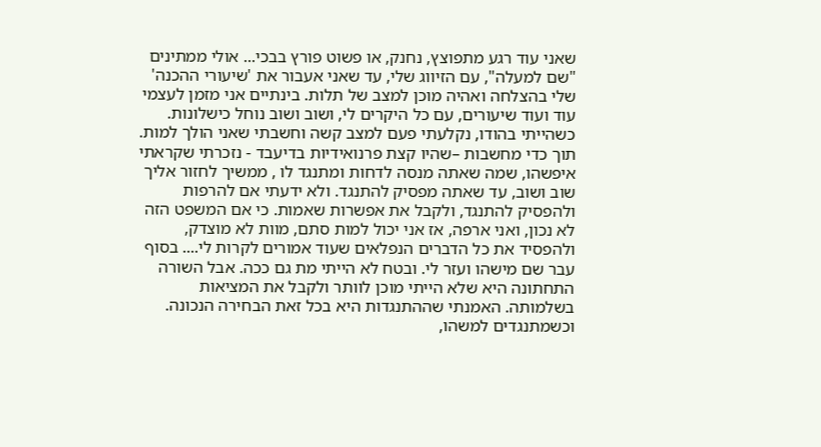שאני עוד רגע מתפוצץ, נחנק, או פשוט פורץ בבכי... אולי ממתינים "שם למעלה", עם הזיווג שלי, עד שאני אעבור את 'שיעורי ההכנה' שלי בהצלחה ואהיה מוכן למצב של תלות. בינתיים אני מזמן לעצמי עוד ועוד שיעורים, עם כל היקרים לי, ושוב ושוב נוחל כישלונות. כשהייתי בהודו, נקלעתי פעם למצב קשה וחשבתי שאני הולך למות. תוך כדי מחשבות –שהיו קצת פרנואידיות בדיעבד - נזכרתי שקראתי איפשהו, שמה שאתה מנסה לדחות ומתנגד לו , ממשיך לחזור אליך שוב ושוב, עד שאתה מפסיק להתנגד. ולא ידעתי אם להרפות ולהפסיק להתנגד, ולקבל את אפשרות שאמות. כי אם המשפט הזה לא נכון, ואני ארפה, אז אני יכול למות סתם, מוות לא מוצדק, ולהפסיד את כל הדברים הנפלאים שעוד אמורים לקרות לי.... בסוף עבר שם מישהו ועזר לי. ובטח לא הייתי מת גם ככה. אבל השורה התחתונה היא שלא הייתי מוכן לוותר ולקבל את המציאות בשלמותה. האמנתי שההתנגדות היא בכל זאת הבחירה הנכונה. וכשמתנגדים למשהו,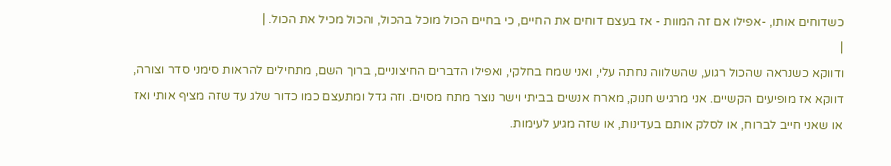כשדוחים אותו, -אפילו אם זה המוות - אז בעצם דוחים את החיים, כי בחיים הכול מוכל בהכול, והכול מכיל את הכול. |
|
ודווקא כשנראה שהכול רגוע, שהשלווה נחתה עלי, ואני שמח בחלקי, ואפילו הדברים החיצוניים, ברוך השם, מתחילים להראות סימני סדר וצורה, דווקא אז מופיעים הקשיים. אני מרגיש חנוק, מארח אנשים בביתי וישר נוצר מתח מסוים. וזה גדל ומתעצם כמו כדור שלג עד שזה מציף אותי ואז או שאני חייב לברוח, או לסלק אותם בעדינות, או שזה מגיע לעימות.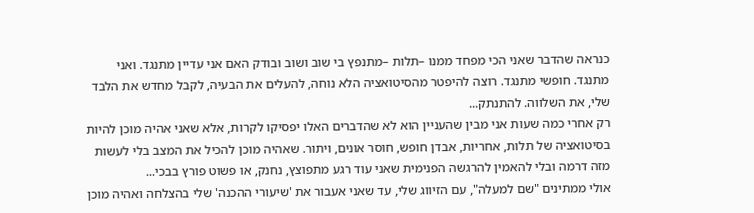כנראה שהדבר שאני הכי מפחד ממנו –תלות –מתנפץ בי שוב ושוב ובודק האם אני עדיין מתנגד. ואני מתנגד. חופשי מתנגד. רוצה להיפטר מהסיטואציה הלא נוחה, להעלים את הבעיה, לקבל מחדש את הלבד שלי, את השלווה. להתנתק...
רק אחרי כמה שעות אני מבין שהעניין הוא לא שהדברים האלו יפסיקו לקרות, אלא שאני אהיה מוכן להיות בסיטואציה של תלות, אחריות, אבדן חופש, חוסר אונים, ויתור. שאהיה מוכן להכיל את המצב בלי לעשות מזה דרמה ובלי להאמין להרגשה הפנימית שאני עוד רגע מתפוצץ, נחנק, או פשוט פורץ בבכי...
אולי ממתינים "שם למעלה", עם הזיווג שלי, עד שאני אעבור את 'שיעורי ההכנה' שלי בהצלחה ואהיה מוכן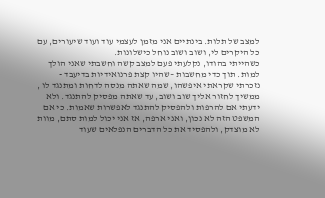למצב של תלות. בינתיים אני מזמן לעצמי עוד ועוד שיעורים, עם כל היקרים לי, ושוב ושוב נוחל כישלונות.
כשהייתי בהודו, נקלעתי פעם למצב קשה וחשבתי שאני הולך למות. תוך כדי מחשבות –שהיו קצת פרנואידיות בדיעבד - נזכרתי שקראתי איפשהו, שמה שאתה מנסה לדחות ומתנגד לו , ממשיך לחזור אליך שוב ושוב, עד שאתה מפסיק להתנגד. ולא ידעתי אם להרפות ולהפסיק להתנגד לאפשרות שאמות. כי אם המשפט הזה לא נכון, ואני ארפה, אז אני יכול למות סתם, מוות לא מוצדק, ולהפסיד את כל הדברים הנפלאים שעוד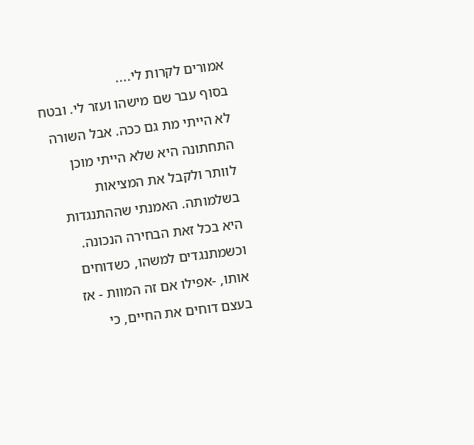אמורים לקרות לי....
בסוף עבר שם מישהו ועזר לי. ובטח לא הייתי מת גם ככה. אבל השורה התחתונה היא שלא הייתי מוכן לוותר ולקבל את המציאות בשלמותה. האמנתי שההתנגדות היא בכל זאת הבחירה הנכונה. וכשמתנגדים למשהו, כשדוחים אותו, -אפילו אם זה המוות - אז בעצם דוחים את החיים, כי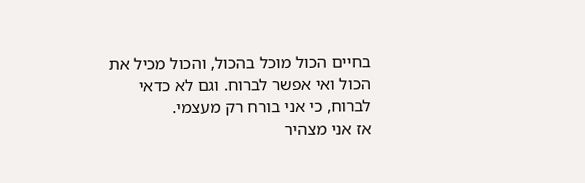בחיים הכול מוכל בהכול, והכול מכיל את הכול ואי אפשר לברוח. וגם לא כדאי לברוח, כי אני בורח רק מעצמי.
אז אני מצהיר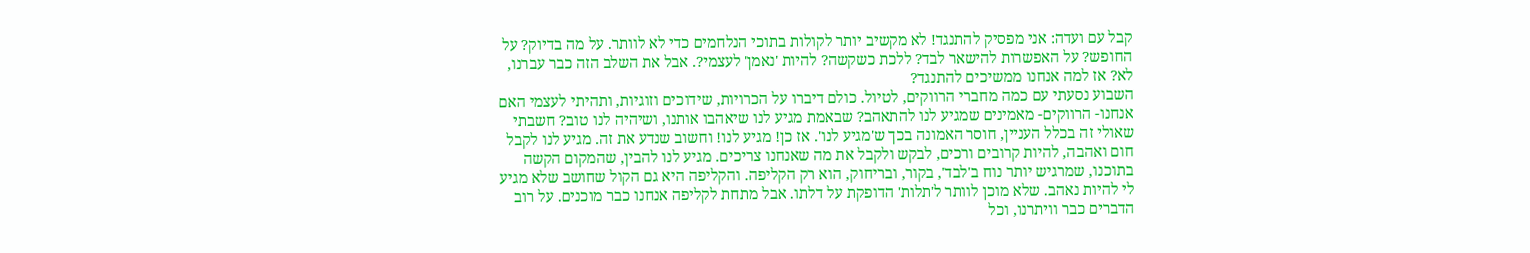קבל עם ועדה: אני מפסיק להתנגד! לא מקשיב יותר לקולות בתוכי הנלחמים כדי לא לוותר. על מה בדיוק? על החופש? על האפשרות להישאר לבד? ללכת כשקשה? להיות 'נאמן' לעצמי?. אבל את השלב הזה כבר עברנו, לא? אז למה אנחנו ממשיכים להתנגד?
השבוע נסעתי עם כמה מחברי הרווקים, לטיול. כולם דיברו על הכרויות, שידוכים וזוגיות, ותהיתי לעצמי האם אנחנו- הרווקים- מאמינים שמגיע לנו להתאהב? שבאמת מגיע לנו שיאהבו אותנו, ושיהיה לנו טוב? חשבתי שאולי זה בכלל העניין, חוסר האמונה בכך ש'מגיע לנו'. אז כן! מגיע לנו! וחשוב שנדע את זה. מגיע לנו לקבל חום ואהבה, להיות קרובים ורכים, לבקש ולקבל את מה שאנחנו צריכים. מגיע לנו להבין, שהמקום הקשה בתוכנו, שמרגיש יותר נוח ב'לבד', בקור, ובריחוק, הוא רק הקליפה. והקליפה היא גם הקול שחושב שלא מגיע לי להיות נאהב. שלא מוכן לוותר ל'תלות' הדופקת על דלתו. אבל מתחת לקליפה אנחנו כבר מוכנים. על רוב הדברים כבר וויתרנו, וכל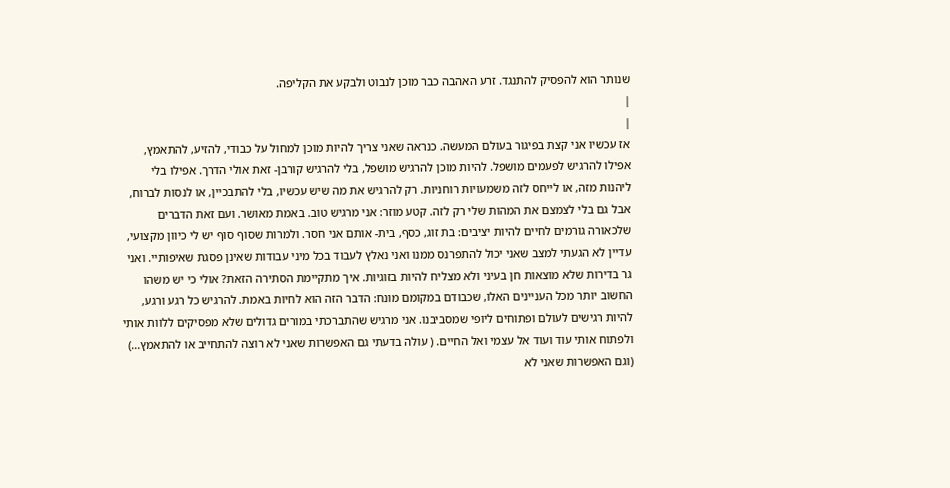שנותר הוא להפסיק להתנגד. זרע האהבה כבר מוכן לנבוט ולבקע את הקליפה.
|
|
אז עכשיו אני קצת בפיגור בעולם המעשה. כנראה שאני צריך להיות מוכן למחול על כבודי, להזיע, להתאמץ, אפילו להרגיש לפעמים מושפל. להיות מוכן להרגיש מושפל, בלי להרגיש קורבן- זאת אולי הדרך. אפילו בלי ליהנות מזה, או לייחס לזה משמעויות רוחניות. רק להרגיש את מה שיש עכשיו, בלי להתבכיין, או לנסות לברוח, אבל גם בלי לצמצם את המהות שלי רק לזה. קטע מוזר: אני מרגיש טוב. באמת מאושר. ועם זאת הדברים שלכאורה גורמים לחיים להיות יציבים: בת זוג, כסף, בית- אותם אני חסר. ולמרות שסוף סוף יש לי כיוון מקצועי, עדיין לא הגעתי למצב שאני יכול להתפרנס ממנו ואני נאלץ לעבוד בכל מיני עבודות שאינן פסגת שאיפותיי. ואני גר בדירות שלא מוצאות חן בעיני ולא מצליח להיות בזוגיות. איך מתקיימת הסתירה הזאת? אולי כי יש משהו החשוב יותר מכל העניינים האלו, שכבודם במקומם מונח: הדבר הזה הוא לחיות באמת. להרגיש כל רגע ורגע, להיות רגישים לעולם ופתוחים ליופי שמסביבנו. אני מרגיש שהתברכתי במורים גדולים שלא מפסיקים ללוות אותי ולפתוח אותי עוד ועוד אל עצמי ואל החיים. ( עולה בדעתי גם האפשרות שאני לא רוצה להתחייב או להתאמץ...) (וגם האפשרות שאני לא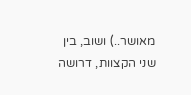מאושר..) ושוב, בין שני הקצוות, דרושה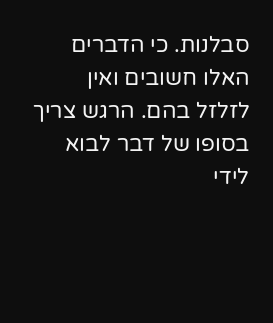סבלנות. כי הדברים האלו חשובים ואין לזלזל בהם. הרגש צריך בסופו של דבר לבוא לידי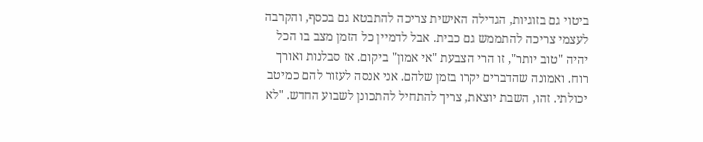ביטוי גם בזוגיות, הגדילה האישית צריכה להתבטא גם בכסף, והקרבה לעצמי צריכה להתממש גם כבית. אבל לדמיין כל הזמן מצב בו הכל יהיה "טוב יותר", זו הרי הצבעת "אי אמון" ביקום. אז סבלנות ואורך רוח. ואמונה שהדברים יקרו בזמן שלהם. אני אנסה לעזור להם כמיטב יכולתי. זהו, השבת יוצאת, צריך להתחיל להתכונן לשבוע החדש. "לא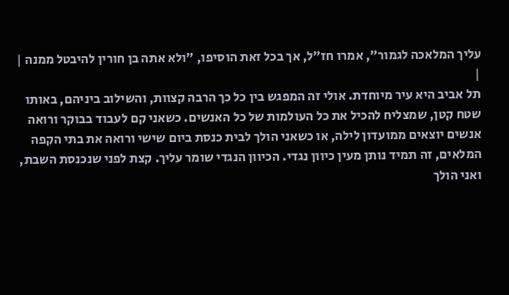עליך המלאכה לגמור", אמרו חז"ל, אך בכל זאת הוסיפו, "ולא אתה בן חורין להיבטל ממנה |
|
תל אביב היא עיר מיוחדת. אולי זה המפגש בין כל כך הרבה קצוות, והשילוב ביניהם, באותו שטח קטן, שמצליח להכיל את כל העולמות של כל האנשים. כשאני קם לעבוד בבוקר ורואה אנשים יוצאים ממועדון לילה, או כשאני הולך לבית כנסת ביום שישי ורואה את בתי הקפה המלאים, זה תמיד נותן מעין כיוון נגדי. הכיוון הנגדי שומר עליך. קצת לפני שנכנסת השבת, ואני הולך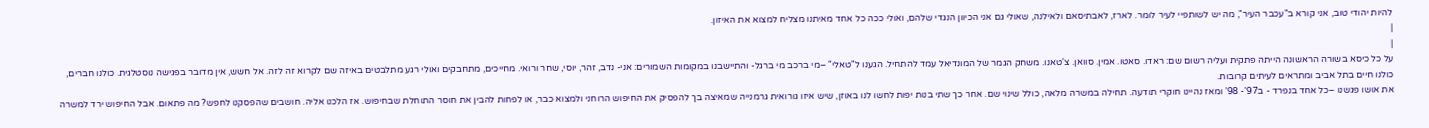להיות יהודי טוב, אני קורא ב"עכבר העיר", מה יש לשותפיי לעיר לומר. לארז, לאבתיסאם ולאילנה, שאולי גם אני הכיוון הנגדי שלהם, ואולי ככה כל אחד מאיתנו מצליח למצוא את האיזון.
|
|
על כל כיסא בשורה הראשונה הייתה פתקית ועליה רשום שם: ראדו. סאטו. אמין. סוואן. צ'טאנו. משחק הגמר של המונדיאל עמד להתחיל. הגענו ל"טאלי" –מי ברכב מי ברגל- והתיישבנו במקומות השמורים: אני- נדב, זהר, יוסי, שחר ורואי. מחייכים, מתחבקים ואולי רגע מתלבטים באיזה שם לקרוא זה לזה. אל חשש, אין מדובר בפגישה נוסטלגית. כולנו חברים, כולנו חיים בתל אביב ומתראים לעיתים קרובות.
את אושו פגשנו –כל אחד בנפרד - ב97'- 98' ומאז נהיינו חוקרי תודעה. תחילה במשרה מלאה, כולל שינוי שם. אחר כך שתי בנות יפות לחשו לנו באוזן, שיש איזו גורואית גרמנייה שמאיצה בך להפסיק את החיפוש הרוחני ולמצוא כבר, או לפחות להבין את חוסר התוחלת שבחיפוש. אז הלכנו אליה. חושבים שהפסקנו לחפש? מה פתאום. אבל החיפוש ירד למשרה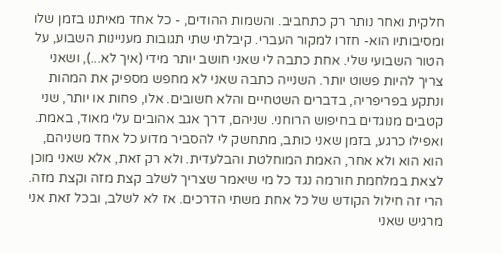חלקית ואחר נותר רק כתחביב. והשמות ההודים, - כל אחד מאיתנו בזמן שלו ומסיבותיו הוא- חזרו למקור העברי. קיבלתי שתי תגובות מעניינות השבוע, על הטור השבועי שלי. אחת כתבה לי שאני חושב יותר מידי (איך לא...), ושאני צריך להיות פשוט יותר. השנייה כתבה שאני לא מחפש מספיק את המהות ונתקע בפריפריה, בדברים השטחיים והלא חשובים. אלו, פחות או יותר, שני קטבים מנוגדים בחיפוש הרוחני. שניהם, דרך אגב אהובים עלי מאוד, באמת. ואפילו כרגע, בזמן שאני כותב, מתחשק לי להסביר מדוע כל אחד משניהם, הוא הוא ולא אחר, האמת המוחלטת והבלעדית. ולא רק זאת, אלא שאני מוכן לצאת במלחמת חורמה נגד כל מי שיאמר שצריך לשלב קצת מזה וקצת מזה. הרי זה חילול הקודש של כל אחת משתי הדרכים. אז לא לשלב, ובכל זאת אני מרגיש שאני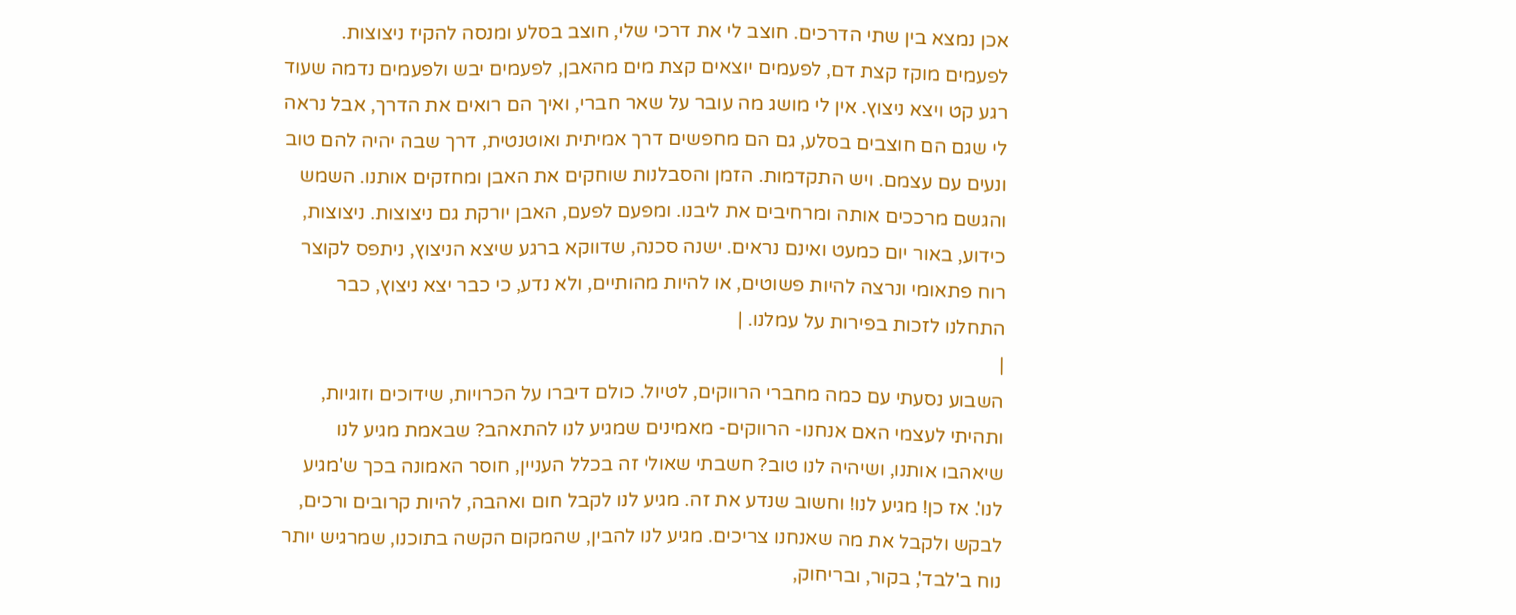אכן נמצא בין שתי הדרכים. חוצב לי את דרכי שלי, חוצב בסלע ומנסה להקיז ניצוצות. לפעמים מוקז קצת דם, לפעמים יוצאים קצת מים מהאבן, לפעמים יבש ולפעמים נדמה שעוד רגע קט ויצא ניצוץ. אין לי מושג מה עובר על שאר חברי, ואיך הם רואים את הדרך, אבל נראה לי שגם הם חוצבים בסלע, גם הם מחפשים דרך אמיתית ואוטנטית, דרך שבה יהיה להם טוב ונעים עם עצמם. ויש התקדמות. הזמן והסבלנות שוחקים את האבן ומחזקים אותנו. השמש והגשם מרככים אותה ומרחיבים את ליבנו. ומפעם לפעם, האבן יורקת גם ניצוצות. ניצוצות, כידוע, באור יום כמעט ואינם נראים. ישנה סכנה, שדווקא ברגע שיצא הניצוץ, ניתפס לקוצר רוח פתאומי ונרצה להיות פשוטים, או להיות מהותיים, ולא נדע, כי כבר יצא ניצוץ, כבר התחלנו לזכות בפירות על עמלנו. |
|
השבוע נסעתי עם כמה מחברי הרווקים, לטיול. כולם דיברו על הכרויות, שידוכים וזוגיות, ותהיתי לעצמי האם אנחנו- הרווקים- מאמינים שמגיע לנו להתאהב? שבאמת מגיע לנו שיאהבו אותנו, ושיהיה לנו טוב? חשבתי שאולי זה בכלל העניין, חוסר האמונה בכך ש'מגיע לנו'. אז כן! מגיע לנו! וחשוב שנדע את זה. מגיע לנו לקבל חום ואהבה, להיות קרובים ורכים, לבקש ולקבל את מה שאנחנו צריכים. מגיע לנו להבין, שהמקום הקשה בתוכנו, שמרגיש יותר נוח ב'לבד', בקור, ובריחוק,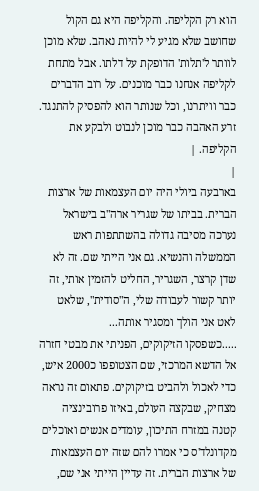הוא רק הקליפה. והקליפה היא גם הקול שחושב שלא מגיע לי להיות נאהב. שלא מוכן לוותר ל'תלות' הדופקת על דלתו. אבל מתחת לקליפה אנחנו כבר מוכנים. על רוב הדברים כבר וויתרנו, וכל שנותר הוא להפסיק להתנגד. זרע האהבה כבר מוכן לנבוט ולבקע את הקליפה. |
|
בארבעה ביולי היה יום העצמאות של ארצות הברית. בביתו של שגריר ארה"ב בישראל נערכה מסיבה גדולה בהשתתפות ראש הממשלה והנשיא. גם אני הייתי שם. זה לא שדן קרצר, השגריר, החליט להזמין אותי, זה יותר קשור לעבודה שלי, ה"סודית", שלאט לאט אני הולך ומסגיר אותה...
.....כשפסקו הזיקוקים, הפניתי את מבטי חזרה אל הדשא המרכזי, שם הצטופפו כ2000 איש, כדי לאכול ולהביט בזיקוקים. פתאום זה נראה מצחיק, שבקצה העולם, באיזו פרובינציה קטנה במזרח התיכון, עומדים אנשים ואוכלים מקדונלד'ס כי אמרו להם שזה יום העצמאות של ארצות הברית. זה עדיין הייתי אני שם,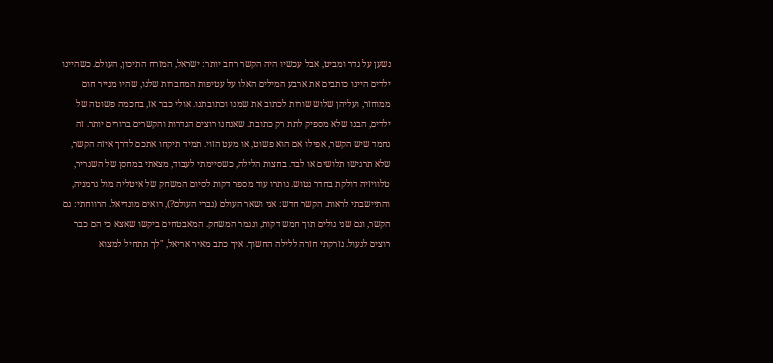נשען על גדר ומביט, אבל עכשיו היה הקשר רחב יותר: ישראל, המזרח התיכון, העולם. כשהיינו ילדים היינו כותבים את ארבע המילים האלו על עטיפות המחברות שלנו, שהיו מנייר חום ממוחזר, ועליהן שלוש שורות לכתוב את שמנו וכתובתנו. אולי כבר אז, בחכמה פשוטה של ילדים, הבנו שלא מספיק לתת רק כתובת. שאנחנו רוצים הגדרות והקשרים ברורים יותר. זה נחמד שיש הקשר, אפילו אם הוא פשוט, או מעט הזוי. תמיד תיקחו אתכם לדרך איזה הקשר, שלא תרגישו תלושים או לבד. בחצות הלילה, כשסיימתי לעבוד, מצאתי במחסן של השגריר, טלוויזיה דולקת בחדר נטוש. נותרו עוד מספר דקות לסיום המשחק של איטליה מול גרמניה, והתיישבתי לראות. הקשר חדש: אני ושאר העולם (גברי העולם?), רואים מונדיאל. הרווחתי: גם הקשר, וגם שני גולים תוך חמש דקות, ונגמר המשחק. המאבטחים ביקשו שאצא כי הם כבר רוצים לנעול. נזרקתי חזרה ללילה החשוך. איך כתב מאיר אריאל, "לך תתחיל למצוא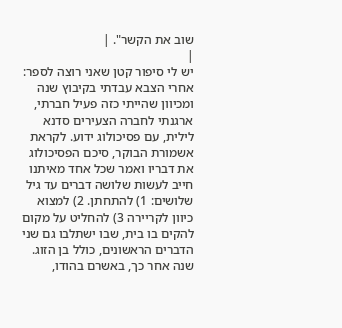שוב את הקשר". |
|
יש לי סיפור קטן שאני רוצה לספר: אחרי הצבא עבדתי בקיבוץ שנה ומכיוון שהייתי כזה פעיל חברתי, ארגנתי לחברה הצעירים סדנא לילית, עם פסיכולוג ידוע. לקראת אשמורת הבוקר, סיכם הפסיכולוג את דבריו ואמר שכל אחד מאיתנו חייב לעשות שלושה דברים עד גיל שלושים: 1) להתחתן. 2) למצוא כיוון לקריירה 3) להחליט על מקום להקים בו בית, שבו ישתלבו גם שני הדברים הראשונים, כולל בן הזוג. שנה אחר כך, באשרם בהודו,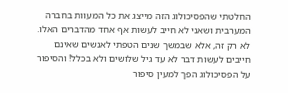החלטתי שהפסיכולוג הזה מייצג את כל המעוות בחברה המערבית ושאני לא חייב לעשות אף אחד מהדברים האלו. לא רק זה, אלא שבמשך שנים הטפתי לאנשים שאינם חייבים לעשות דבר לא עד גיל שלושים ולא בכלל! והסיפור על הפסיכולוג הפך למעין סיפור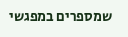שמספרים במפגשי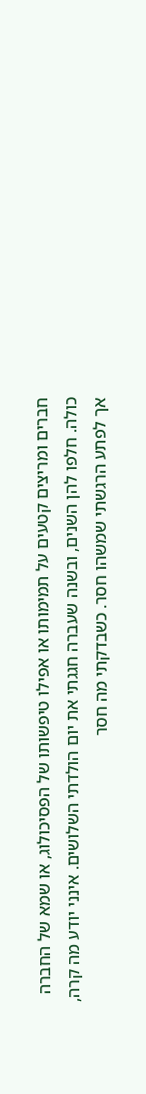חברים ומריצים קטעים על תמימותו או אפילו טיפשותו של הפסיכולוג, או שמא של החברה כולה. חלפו להן השנים, ובשנה שעברה חגגתי את יום הולדתי השלושים. אינני יודע מה קרה, אך לפתע הרגשתי שמשהו חסר. כשבדקתי מה חסר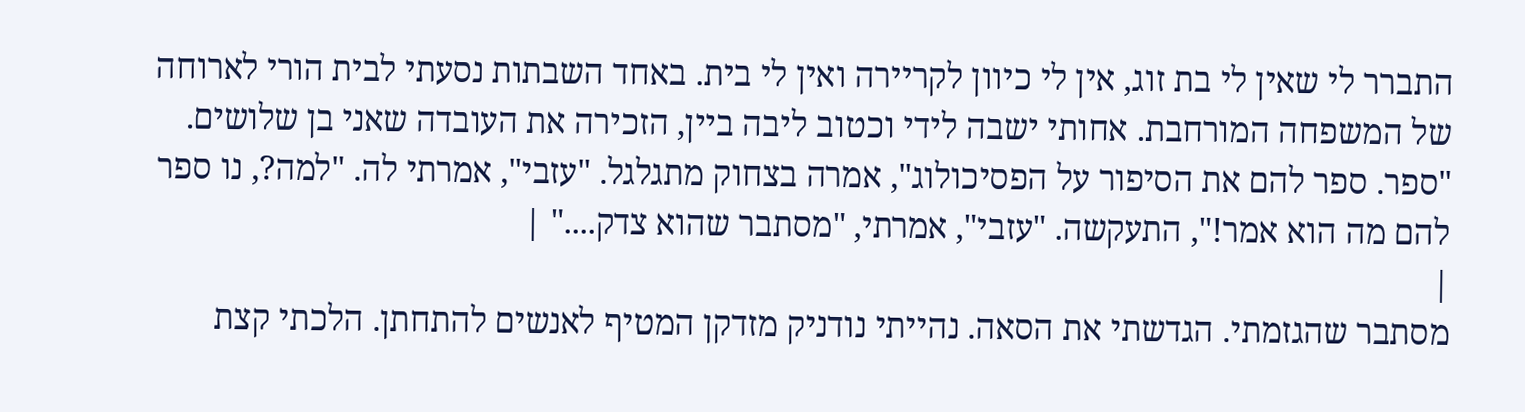התברר לי שאין לי בת זוג, אין לי כיוון לקריירה ואין לי בית. באחד השבתות נסעתי לבית הורי לארוחה של המשפחה המורחבת. אחותי ישבה לידי וכטוב ליבה ביין, הזכירה את העובדה שאני בן שלושים. "ספר. ספר להם את הסיפור על הפסיכולוג", אמרה בצחוק מתגלגל. "עזבי", אמרתי לה. "למה?, נו ספר להם מה הוא אמר!", התעקשה. "עזבי", אמרתי, "מסתבר שהוא צדק...." |
|
מסתבר שהגזמתי. הגדשתי את הסאה. נהייתי נודניק מזדקן המטיף לאנשים להתחתן. הלכתי קצת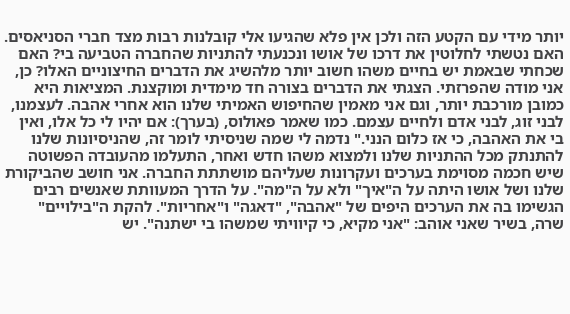יותר מידי עם הקטע הזה ולכן אין פלא שהגיעו אלי קובלנות רבות מצד חברי הסניאסים. האם נטשתי לחלוטין את דרכו של אושו ונכנעתי להתניות שהחברה הטביעה בי? האם שכחתי שבאמת יש בחיים משהו חשוב יותר מלהשיג את הדברים החיצוניים האלו? כן, אני מודה שהפרזתי. הצגתי את הדברים בצורה חד מימדית ומוקצנת. המציאות היא כמובן מורכבת יותר, וגם אני מאמין שהחיפוש האמיתי שלנו הוא אחרי אהבה. לעצמנו, לבני זוג, לבני אדם ולחיים עצמם. כמו שאמר פאולוס, (בערך): אם יהיו לי כל אלו, ואין בי את האהבה, כי אז כלום הנני." נדמה לי שמה שניסיתי לומר זה, שהניסיונות שלנו להתנתק מכל ההתניות שלנו ולמצוא משהו חדש ואחר, התעלמו מהעובדה הפשוטה שיש חכמה מסוימת בערכים ועקרונות שעליהם מושתתת החברה. אני חושב שהביקורת שלנו ושל אושו היתה על ה"איך" ולא על ה"מה". על הדרך המעוותת שאנשים רבים הגשימו בה את הערכים היפים של "אהבה", "דאגה" ו"אחריות". להקת ה"בילויים" שרה, בשיר שאני אוהב: "אני מקיא, כי קיוויתי שמשהו בי ישתנה". יש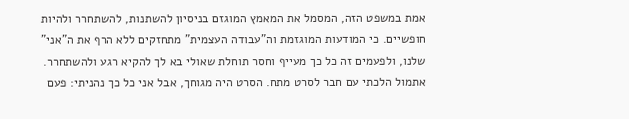אמת במשפט הזה, המסמל את המאמץ המוגזם בניסיון להשתנות, להשתחרר ולהיות חופשיים. כי המודעות המוגזמת וה"עבודה העצמית" מתחזקים ללא הרף את ה"אני" שלנו, ולפעמים זה כל כך מעייף וחסר תוחלת שאולי בא לך להקיא רגע ולהשתחרר. אתמול הלכתי עם חבר לסרט מתח. הסרט היה מגוחך, אבל אני כל כך נהניתי: פעם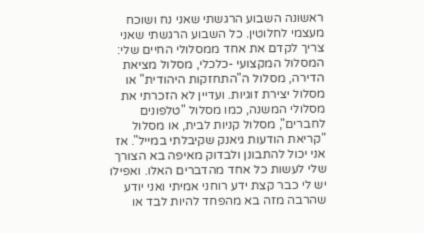ראשונה השבוע הרגשתי שאני נח ושוכח מעצמי לחלוטין. כל השבוע הרגשתי שאני צריך לקדם את אחד ממסלולי החיים שלי: המסלול המקצועי -כלכלי, מסלול מציאת הדירה, מסלול ה"התחזקות היהודית" או מסלול יצירת זוגיות. ועדיין לא הזכרתי את מסלולי המשנה, כמו מסלול "טלפונים לחברים", מסלול קניות לבית, או מסלול "קריאת הודעות גיאנק שקיבלתי במייל". אז אני יכול להתבונן ולבדוק מאיפה בא הצורך שלי לעשות כל אחד מהדברים האלו. ואפילו יש לי כבר קצת ידע רוחני אמיתי ואני יודע שהרבה מזה בא מהפחד להיות לבד או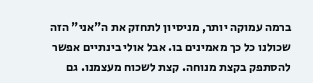ברמה עמוקה יותר, מניסיון לתחזק את ה"אני" הזה שכולנו כל כך מאמינים בו. אבל אולי בינתיים אפשר להסתפק בקצת מנוחה. קצת לשכוח מעצמנו. גם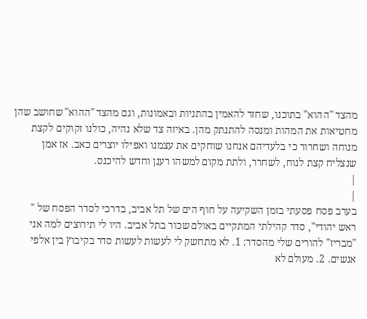מהצד "ההוא" בתוכנו, שחזר להאמין בהתניות ובאמונות, וגם מהצד "ההוא" שחושב שהן מחטיאות את המהות ומנסה להתנתק מהן. באיזה צד שלא נהיה, כולנו זקוקים לקצת מנוחה ושחרור כי בלעדיהם אנחנו שוחקים את עצמנו ואפילו יוצרים כאב. אז אמן שנצליח קצת לנוח, לשחרר, ולתת מקום למשהו רענן וחדש להיכנס.
|
|
בערב פסח פסעתי בזמן השקיעה על חוף הים של תל אביב, בדרכי לסדר הפסח של " ראש יהודי", סדר קהילתי המתקיים באולם שכור בתל אביב. היו לי תירוצים למה אני "מבריז" להורים שלי מהסדר: 1. לא מתחשק לי לעשות לעשות סדר בקיבוץ בין אלפי אנשים. 2. מעולם לא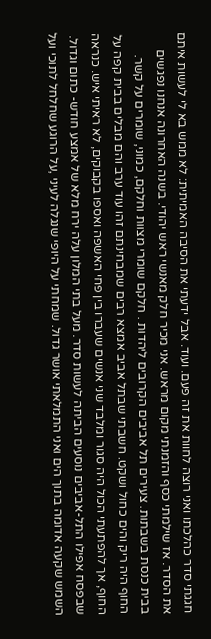חגגתי סדר כהלכתו ואני רוצה לחוות את זה פעם. ועוד. אבל ידעתי את הסיבה האמיתית: לא ממש בא לי לעשות איתם את הסדר. אז שילמתי כסף והזמנתי מקום מראש. אני מכיר חלק מאנשי ראש יהודי. בשנה האחרונה אנחנו נפגשים בבית כנסת בשבתות. צעירים תל אביבים הקרובים ליהדות . חלקם שומרי מצוות וחלקם, כמוני, שומרים על קשר. החוף היה ריק והים כחול ושקט. חשבתי שבתל אביב אמצא רבים שמבחינתם זהו עוד ערב והם מבלים בבית קפה על החוף, אך להפתעתי הכול היה סגור ומלבד שני אנשים שעברו בין פחי האשפה ואספו בקבוקים, לא ראיתי איש. כנראה שבפסח אפילו התל-אביבים נוסעים הביתה לעשות סדר. מעל בתי המלון עלה ירח מלא של אמצע חודש- כתום וגדול. השמש שקעה אדומה בתוך הים ואני התמלאתי אושר גדול. שמחתי על היופי שנגלה לעיני ,על הרוגע שחלחל לתוכי ועל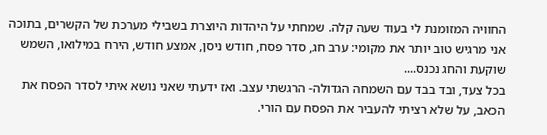החוויה המזומנת לי בעוד שעה קלה. שמחתי על היהדות היוצרת בשבילי מערכת של הקשרים, בתוכה אני מרגיש טוב יותר את מקומי: ערב חג, סדר פסח, חודש ניסן, אמצע חודש, הירח במילואו, השמש שוקעת והחג נכנס....
בכל צעד, ובד בבד עם השמחה הגדולה- הרגשתי עצב. ואז ידעתי שאני נושא איתי לסדר הפסח את הכאב, על שלא רציתי להעביר את הפסח עם הורי.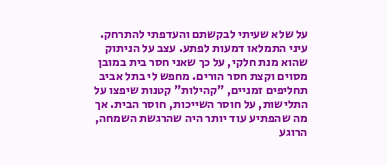על שלא שעיתי לבקשתם והעדפתי להתרחק. עיני התמלאו דמעות לפתע. עצב על הניתוק שהוא מנת חלקי, על כך שאני חסר בית במובן מסוים וקצת חסר הורים. מחפש לי בתל אביב תחליפים זמניים, "קהילות" קטנות שיפצו על התלישות, על חוסר השייכות, חוסר הבית. אך מה שהפתיע עוד יותר היה שהרגשת השמחה, הרוגע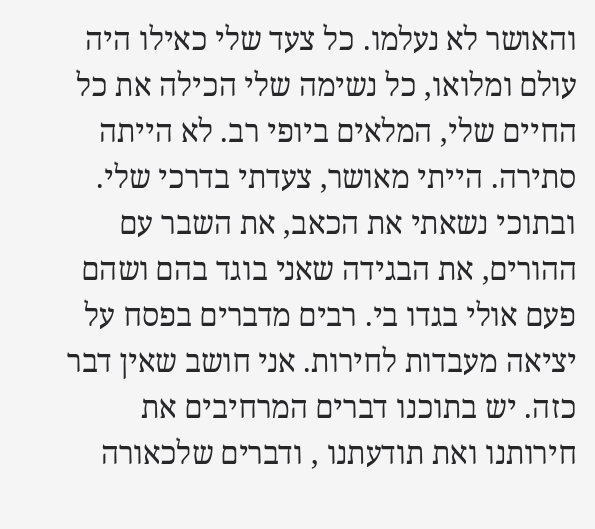והאושר לא נעלמו. כל צעד שלי כאילו היה עולם ומלואו, כל נשימה שלי הכילה את כל החיים שלי, המלאים ביופי רב. לא הייתה סתירה. הייתי מאושר, צעדתי בדרכי שלי. ובתוכי נשאתי את הכאב, את השבר עם ההורים, את הבגידה שאני בוגד בהם ושהם פעם אולי בגדו בי. רבים מדברים בפסח על יציאה מעבדות לחירות. אני חושב שאין דבר כזה. יש בתוכנו דברים המרחיבים את חירותנו ואת תודעתנו , ודברים שלכאורה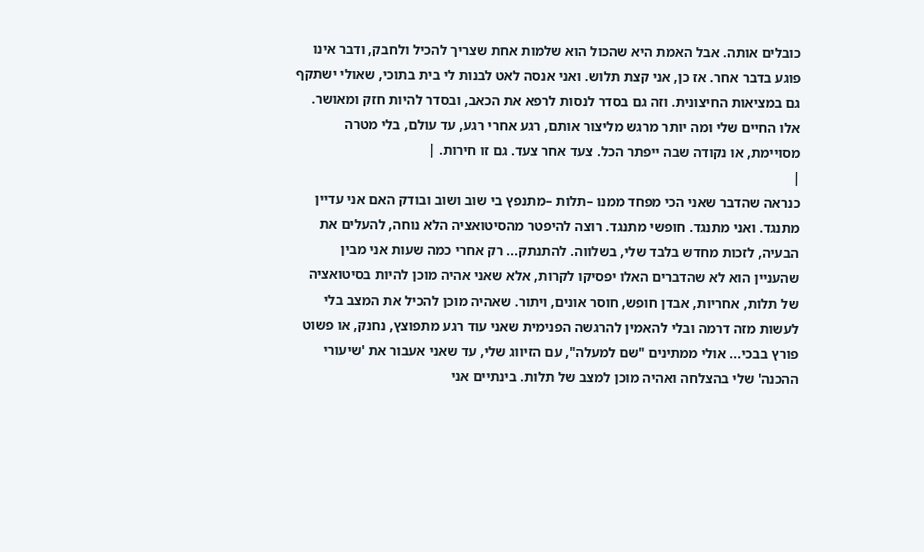כובלים אותה. אבל האמת היא שהכול הוא שלמות אחת שצריך להכיל ולחבק, ודבר אינו פוגע בדבר אחר. אז כן, אני קצת תלוש. ואני אנסה לאט לבנות לי בית בתוכי, שאולי ישתקף גם במציאות החיצונית. וזה גם בסדר לנסות לרפא את הכאב, ובסדר להיות חזק ומאושר. אלו החיים שלי ומה יותר מרגש מליצור אותם, רגע אחרי רגע, עד עולם, בלי מטרה מסויימת, או נקודה שבה ייפתר הכל. צעד אחר צעד. גם זו חירות. |
|
כנראה שהדבר שאני הכי מפחד ממנו –תלות –מתנפץ בי שוב ושוב ובודק האם אני עדיין מתנגד. ואני מתנגד. חופשי מתנגד. רוצה להיפטר מהסיטואציה הלא נוחה, להעלים את הבעיה, לזכות מחדש בלבד שלי, בשלווה. להתנתק... רק אחרי כמה שעות אני מבין שהעניין הוא לא שהדברים האלו יפסיקו לקרות, אלא שאני אהיה מוכן להיות בסיטואציה של תלות, אחריות, אבדן חופש, חוסר אונים, ויתור. שאהיה מוכן להכיל את המצב בלי לעשות מזה דרמה ובלי להאמין להרגשה הפנימית שאני עוד רגע מתפוצץ, נחנק, או פשוט פורץ בבכי... אולי ממתינים "שם למעלה", עם הזיווג שלי, עד שאני אעבור את 'שיעורי ההכנה' שלי בהצלחה ואהיה מוכן למצב של תלות. בינתיים אני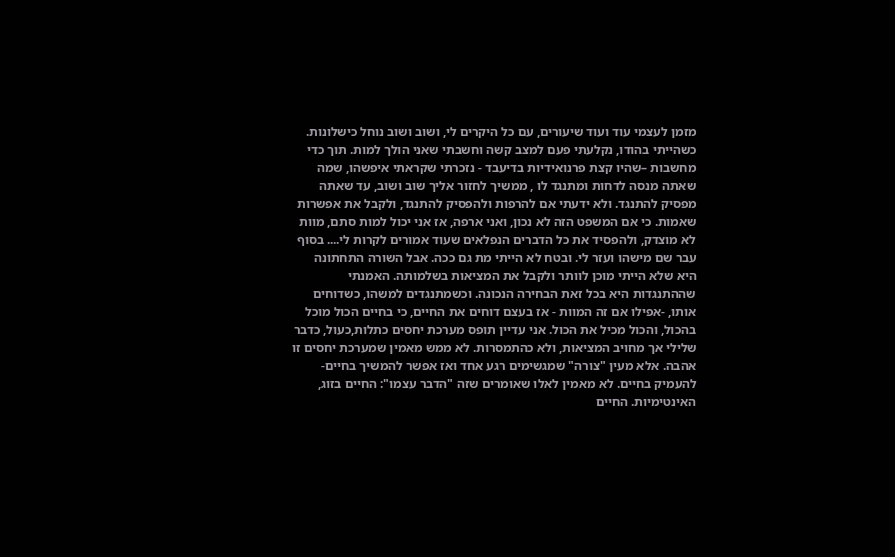מזמן לעצמי עוד ועוד שיעורים, עם כל היקרים לי, ושוב ושוב נוחל כישלונות. כשהייתי בהודו, נקלעתי פעם למצב קשה וחשבתי שאני הולך למות. תוך כדי מחשבות –שהיו קצת פרנואידיות בדיעבד - נזכרתי שקראתי איפשהו, שמה שאתה מנסה לדחות ומתנגד לו , ממשיך לחזור אליך שוב ושוב, עד שאתה מפסיק להתנגד. ולא ידעתי אם להרפות ולהפסיק להתנגד, ולקבל את אפשרות שאמות. כי אם המשפט הזה לא נכון, ואני ארפה, אז אני יכול למות סתם, מוות לא מוצדק, ולהפסיד את כל הדברים הנפלאים שעוד אמורים לקרות לי.... בסוף עבר שם מישהו ועזר לי. ובטח לא הייתי מת גם ככה. אבל השורה התחתונה היא שלא הייתי מוכן לוותר ולקבל את המציאות בשלמותה. האמנתי שההתנגדות היא בכל זאת הבחירה הנכונה. וכשמתנגדים למשהו, כשדוחים אותו, -אפילו אם זה המוות - אז בעצם דוחים את החיים, כי בחיים הכול מוכל בהכול, והכול מכיל את הכול. אני עדיין תופס מערכת יחסים כתלות,כעול, כדבר שלילי אך מחויב המציאות, ולא כהתמסרות. לא ממש מאמין שמערכת יחסים זו אהבה. אלא מעין "צורה" שמגשימים רגע אחד ואז אפשר להמשיך בחיים- להעמיק בחיים. לא מאמין לאלו שאומרים שזה "הדבר עצמו": החיים בזוג, האינטימיות. החיים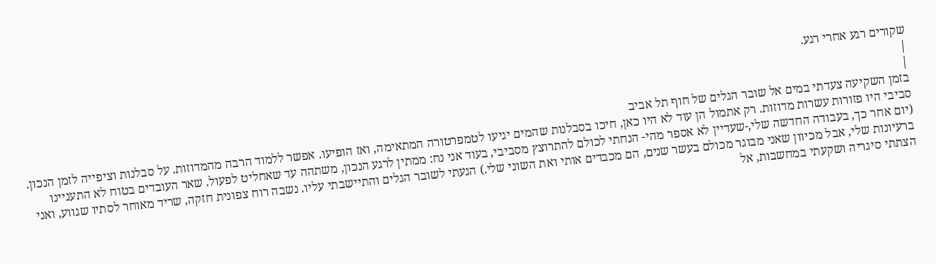שקורים רגע אחרי רגע.
|
|
בזמן השקיעה צעדתי במים אל שובר הגלים של חוף תל אביב
סביבי היו פזורות עשרות מדוזות. רק אתמול הן עוד לא היו כאן, חיכו בסבלנות שהמים יגיעו לטמפרטורה המתאימה, ואז הופיעו. אפשר ללמוד הרבה מהמדוזות. על סבלנות וציפייה לזמן הנכון. (יום אחר כך, בעבודה החדשה שלי,-שעדיין לא אספר מהי- הנחתי לכולם להתרוצץ מסביבי, בעוד אני נח: ממתין לרגע הנכון, משתהה עד שאחליט לפעול. שאר העובדים בטוח לא התעניינו ברעיונות שלי, אבל מכיוון שאני מבוגר מכולם בעשר שנים, הם מכבדים אותי ואת השוני שלי.) הגעתי לשובר הגלים והתיישבתי עליו. נשבה רוח צפונית חזקה, שריד מאוחר לסתיו שגווע, ואני הצתתי סיגריה ושקעתי במחשבות, אל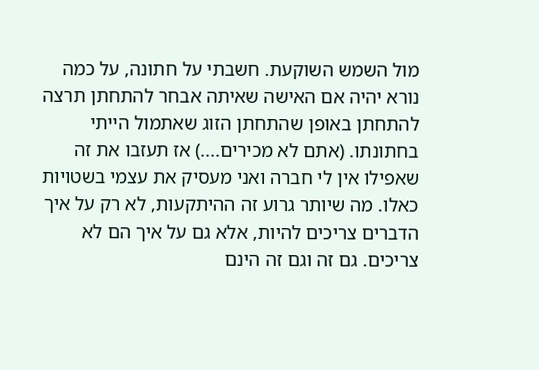מול השמש השוקעת. חשבתי על חתונה, על כמה נורא יהיה אם האישה שאיתה אבחר להתחתן תרצה להתחתן באופן שהתחתן הזוג שאתמול הייתי בחתונתו. (אתם לא מכירים....) אז תעזבו את זה שאפילו אין לי חברה ואני מעסיק את עצמי בשטויות כאלו. מה שיותר גרוע זה ההיתקעות, לא רק על איך הדברים צריכים להיות, אלא גם על איך הם לא צריכים. גם זה וגם זה הינם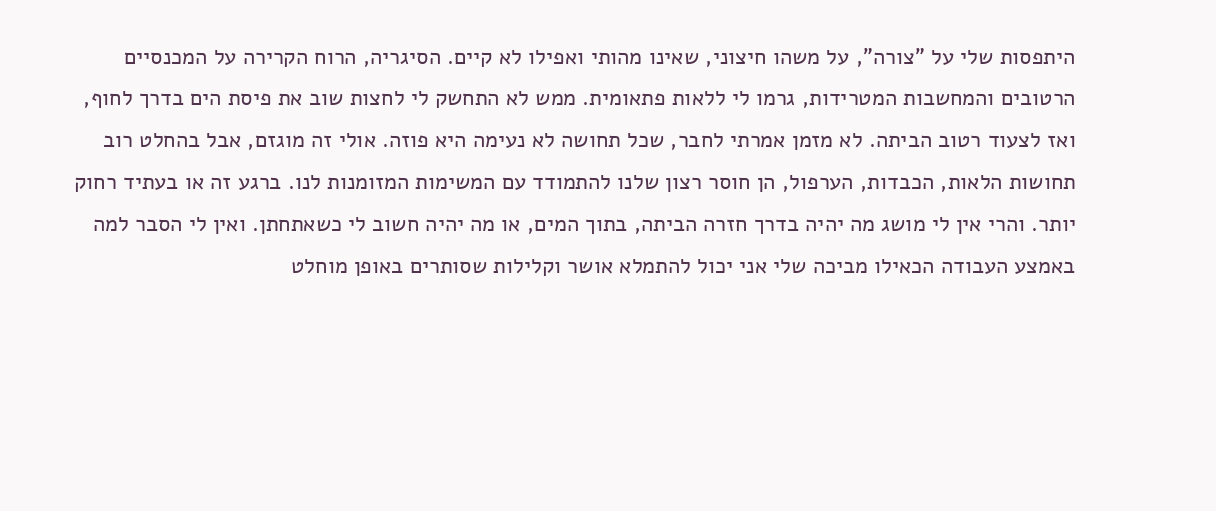היתפסות שלי על "צורה", על משהו חיצוני, שאינו מהותי ואפילו לא קיים. הסיגריה, הרוח הקרירה על המכנסיים הרטובים והמחשבות המטרידות, גרמו לי ללאות פתאומית. ממש לא התחשק לי לחצות שוב את פיסת הים בדרך לחוף, ואז לצעוד רטוב הביתה. לא מזמן אמרתי לחבר, שכל תחושה לא נעימה היא פוזה. אולי זה מוגזם, אבל בהחלט רוב תחושות הלאות, הכבדות, הערפול, הן חוסר רצון שלנו להתמודד עם המשימות המזומנות לנו. ברגע זה או בעתיד רחוק יותר. והרי אין לי מושג מה יהיה בדרך חזרה הביתה, בתוך המים, או מה יהיה חשוב לי כשאתחתן. ואין לי הסבר למה באמצע העבודה הכאילו מביכה שלי אני יכול להתמלא אושר וקלילות שסותרים באופן מוחלט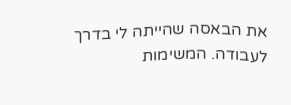את הבאסה שהייתה לי בדרך לעבודה. המשימות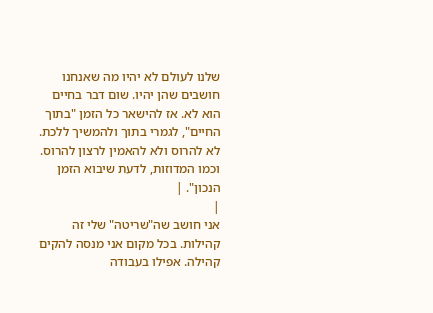שלנו לעולם לא יהיו מה שאנחנו חושבים שהן יהיו. שום דבר בחיים הוא לא. אז להישאר כל הזמן "בתוך החיים", לגמרי בתוך ולהמשיך ללכת. לא להרוס ולא להאמין לרצון להרוס. וכמו המדוזות, לדעת שיבוא הזמן הנכון". |
|
אני חושב שה"שריטה" שלי זה קהילות. בכל מקום אני מנסה להקים קהילה. אפילו בעבודה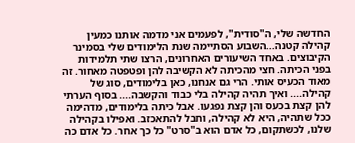החדשה שלי, ה"סודית", לפעמים אני מדמה אותנו כמעין קהילה קטנה...השבוע הסתיימה שנת הלימודים שלי בסמינר הקיבוצים. באחד השיעורים האחרונים, הרצו שתי תלמידות בפני הכיתה. חצי מהכיתה לא הקשיבה להן ופטפטה מאחור. זה מאוד הכעיס אותי. הרי גם אנחנו, כאן בלימודים, סוג של קהילה.... ואיך תהיה קהילה בלי כבוד והקשבה.... בסוף הערתי להן קצת בכעס והן קצת נפגעו. אבל כיתה בלימודים, מדהימה ככל שתהיה, היא לא קהילה, וחבל להתאכזב. ואפילו בקהילה שלנו, לכשתקום, כל אדם הוא ב"סרט" כל כך אחר. כל אדם כה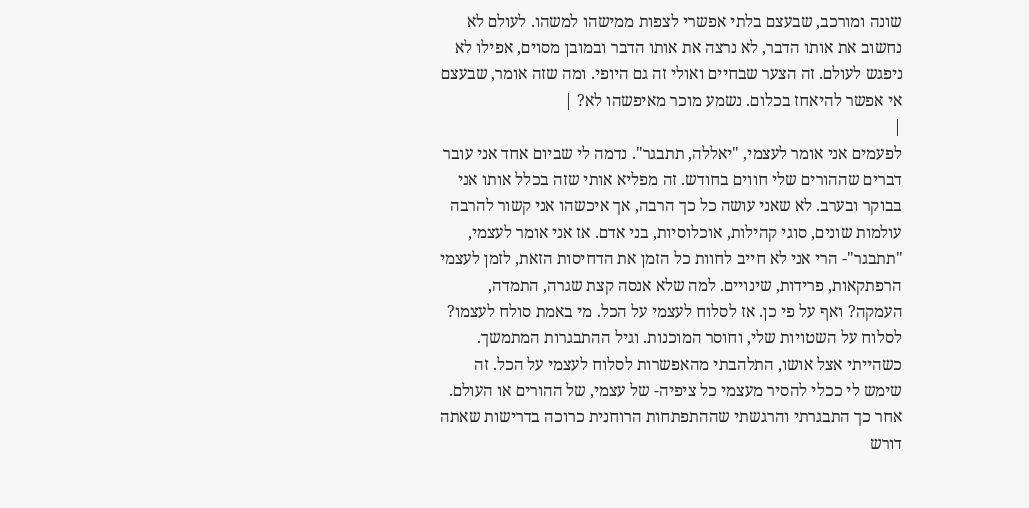שונה ומורכב, שבעצם בלתי אפשרי לצפות ממישהו למשהו. לעולם לא נחשוב את אותו הדבר, לא נרצה את אותו הדבר ובמובן מסוים, אפילו לא ניפגש לעולם. זה הצער שבחיים ואולי זה גם היופי. ומה שזה אומר, שבעצם אי אפשר להיאחז בכלום. נשמע מוכר מאיפשהו לא? |
|
לפעמים אני אומר לעצמי, "יאללה, תתבגר". נדמה לי שביום אחד אני עובר דברים שההורים שלי חווים בחודש. זה מפליא אותי שזה בכלל אותו אני בבוקר ובערב. לא שאני עושה כל כך הרבה, אך איכשהו אני קשור להרבה עולמות שונים, סוגי קהילות, אוכלוסיות, בני אדם. אז אני אומר לעצמי, "תתבגר"- הרי אני לא חייב לחוות כל הזמן את הדחיסות הזאת, לזמן לעצמי הרפתקאות, פרידות, שינויים. למה שלא אנסה קצת שגרה, התמדה, העמקה? ואף על פי כן. אז לסלוח לעצמי על הכל. מי באמת סולח לעצמו? לסלוח על השטויות שלי, וחוסר המוכנות. וגיל ההתבגרות המתמשך. כשהייתי אצל אושו, התלהבתי מהאפשרות לסלוח לעצמי על הכל. זה שימש לי ככלי להסיר מעצמי כל ציפיה- של עצמי, של ההורים או העולם. אחר כך התבגרתי והרגשתי שההתפתחות הרוחנית כרוכה בדרישות שאתה דורש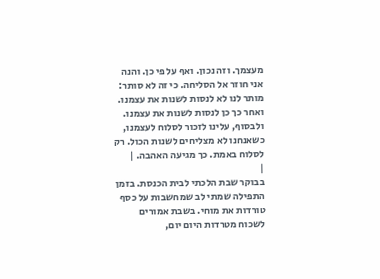מעצמך. וזה נכון. ואף על פי כן. והנה אני חוזר אל הסליחה. כי זה לא סותר: מותר לנו לא לנסות לשנות את עצמנו. ואחר כך כן לנסות לשנות את עצמנו. ולבסוף, עלינו לזכור לסלוח לעצמנו, כשאנחנו לא מצליחים לשנות הכול. רק לסלוח באמת. כך מגיעה האהבה. |
|
בבוקר שבת הלכתי לבית הכנסת. בזמן התפילה שמתי לב שמחשבות על כסף טורדות את מוחי. בשבת אמורים לשכוח מטרדות היום יום,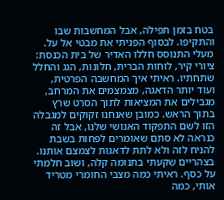בטח בזמן תפילה, אבל המחשבות שבו והתקיפו. לבסוף הפניתי את מבטי אל על. מעלי התנוסס חללו האדיר של בית הכנסת: ציורי קיר, לוחות הברית, חלונות, הגג והחלל שתחתיו. ראיתי איך המחשבה הפרטית, ועוד יותר הדאגה, מצמצמים את המרחב, מגבילים את המציאות לתוך הסרט שרץ בתוך הראש. כמובן שאנחנו זקוקים למגבלה הזו לשם התפקוד האנושי שלנו, אבל זה כנראה לא סתם שאומרים לפחות בשבת להניח לזה ולא לתת לדאגות לצמצם אותנו. בצהריים שקעתי בתנומה קלה, ושוב חלמתי על כסף. ראיתי כמה מצבי החומרי מטריד אותי, כמה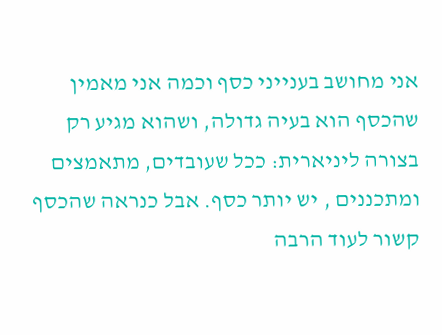אני מחושב בענייני כסף וכמה אני מאמין שהכסף הוא בעיה גדולה, ושהוא מגיע רק בצורה ליניארית: ככל שעובדים, מתאמצים ומתכננים , יש יותר כסף. אבל כנראה שהכסף קשור לעוד הרבה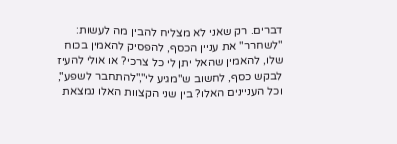דברים. רק שאני לא מצליח להבין מה לעשות: "לשחרר" את עניין הכסף, להפסיק להאמין בכוח שלו, להאמין שהאל יתן לי כל צרכי? או אולי להעיז לבקש כסף, לחשוב ש"מגיע לי","להתחבר לשפע", וכל העניינים האלו? בין שני הקצוות האלו נמצאת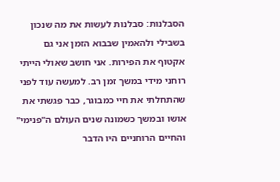הסבלנות: סבלנות לעשות את מה שנכון בשבילי ולהאמין שבבוא הזמן אני גם אקטוף את הפירות. אני חושב שאולי הייתי רוחני מידי במשך זמן רב. למעשה עוד לפני שהתחלתי את חיי כמבוגר, כבר פגשתי את אושו ובמשך כשמונה שנים העולם ה"פנימי" והחיים הרוחניים היו הדבר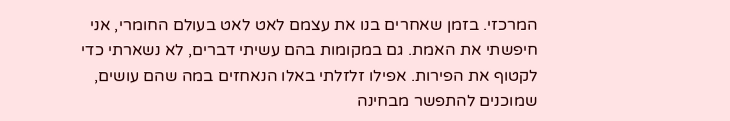המרכזי. בזמן שאחרים בנו את עצמם לאט לאט בעולם החומרי, אני חיפשתי את האמת. גם במקומות בהם עשיתי דברים, לא נשארתי כדי לקטוף את הפירות. אפילו זלזלתי באלו הנאחזים במה שהם עושים, שמוכנים להתפשר מבחינה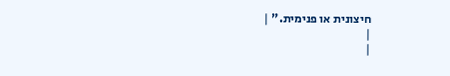חיצונית או פנימית." |
|
|